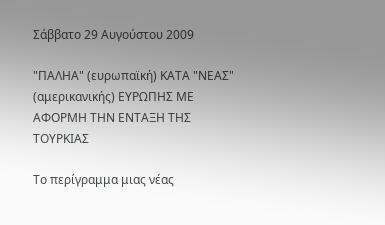Σάββατο 29 Αυγούστου 2009

"ΠΑΛΗΑ" (ευρωπαϊκή) ΚΑΤΑ "ΝΕΑΣ" (αμερικανικής) ΕΥΡΩΠΗΣ ΜΕ ΑΦΟΡΜΗ ΤΗΝ ΕΝΤΑΞΗ ΤΗΣ ΤΟΥΡΚΙΑΣ

Το περίγραμμα μιας νέας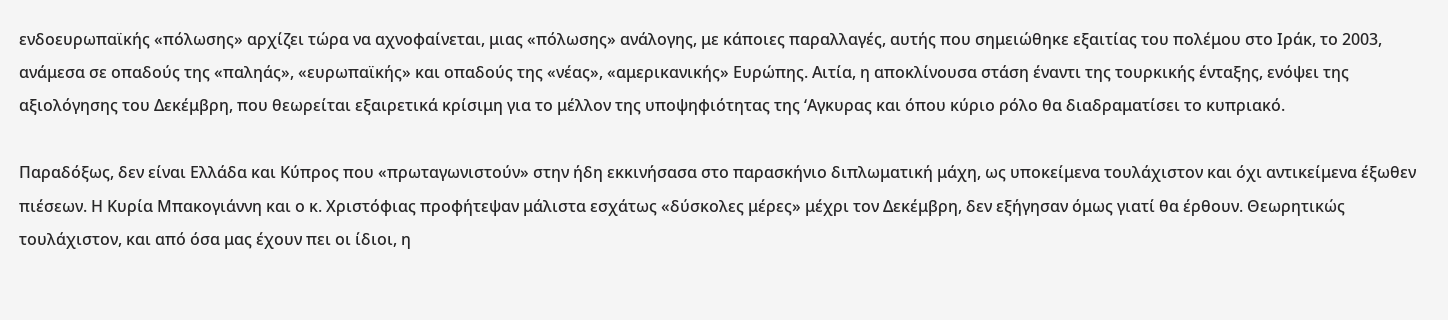ενδοευρωπαϊκής «πόλωσης» αρχίζει τώρα να αχνοφαίνεται, μιας «πόλωσης» ανάλογης, με κάποιες παραλλαγές, αυτής που σημειώθηκε εξαιτίας του πολέμου στο Ιράκ, το 2003, ανάμεσα σε οπαδούς της «παληάς», «ευρωπαϊκής» και οπαδούς της «νέας», «αμερικανικής» Ευρώπης. Αιτία, η αποκλίνουσα στάση έναντι της τουρκικής ένταξης, ενόψει της αξιολόγησης του Δεκέμβρη, που θεωρείται εξαιρετικά κρίσιμη για το μέλλον της υποψηφιότητας της ‘Αγκυρας και όπου κύριο ρόλο θα διαδραματίσει το κυπριακό.

Παραδόξως, δεν είναι Ελλάδα και Κύπρος που «πρωταγωνιστούν» στην ήδη εκκινήσασα στο παρασκήνιο διπλωματική μάχη, ως υποκείμενα τουλάχιστον και όχι αντικείμενα έξωθεν πιέσεων. Η Κυρία Μπακογιάννη και ο κ. Χριστόφιας προφήτεψαν μάλιστα εσχάτως «δύσκολες μέρες» μέχρι τον Δεκέμβρη, δεν εξήγησαν όμως γιατί θα έρθουν. Θεωρητικώς τουλάχιστον, και από όσα μας έχουν πει οι ίδιοι, η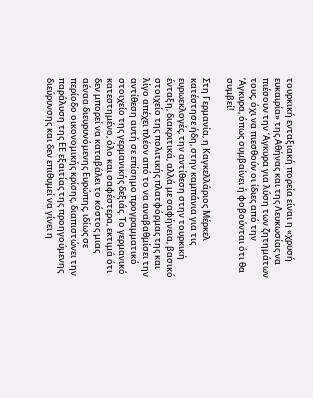τουρκική ενταξιακή πορεία είναι η «χρυσή ευκαιρία» της Αθήνας και της Λευκωσίας να πιέσουν την ‘Αγκυρα για λύση των ζητημάτων τους, όχι να πιεσθούν οι ίδιες από την ‘Αγκυρα, όπως συμβαίνει ή φοβούνται ότι θα συμβεί!

Στη Γερμανία, η Καγκελλάριος Μέρκελ κατέστησε ήδη, στην καμπάνια για τις ευρωεκλογές, την αντίθεση στην τουρκική ένταξη, διακριτικά, αλλά με σαφήνεια, βασικό στοιχείο της πολιτικής πλατφόρμας της και λίγο απέχει πλέον από το να αναβαθμίσει την αντίθεση αυτή σε επίσημο προγραμματικό στοιχείο της γερμανικής δεξιάς. Το γερμανικό κατεστημένο, όλο και σαφέστερα, εκτιμά ότι δεν μπορεί να καταβάλει το κόστος μιας αέναα διευρυνόμενης Ευρώπης, ιδίως σε περίοδο οικονομικής κρίσης, διαπιστώνει την παράλυση της ΕΕ εξαιτίας της προηγούμενης διεύρυνσης και δεν επιθυμεί να γίνει η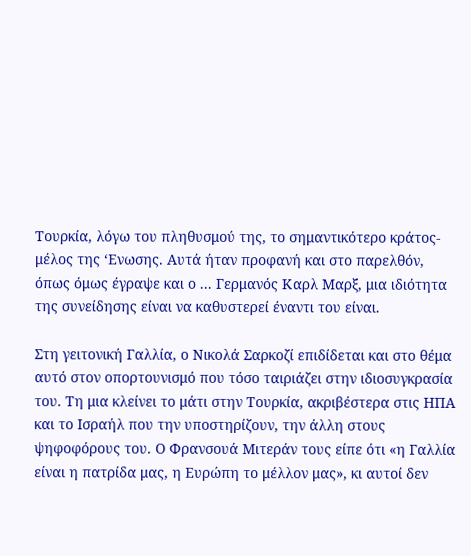Τουρκία, λόγω του πληθυσμού της, το σημαντικότερο κράτος-μέλος της ‘Ενωσης. Αυτά ήταν προφανή και στο παρελθόν, όπως όμως έγραψε και ο ... Γερμανός Καρλ Μαρξ, μια ιδιότητα της συνείδησης είναι να καθυστερεί έναντι του είναι.

Στη γειτονική Γαλλία, ο Νικολά Σαρκοζί επιδίδεται και στο θέμα αυτό στον οπορτουνισμό που τόσο ταιριάζει στην ιδιοσυγκρασία του. Τη μια κλείνει το μάτι στην Τουρκία, ακριβέστερα στις ΗΠΑ και το Ισραήλ που την υποστηρίζουν, την άλλη στους ψηφοφόρους του. Ο Φρανσουά Μιτεράν τους είπε ότι «η Γαλλία είναι η πατρίδα μας, η Ευρώπη το μέλλον μας», κι αυτοί δεν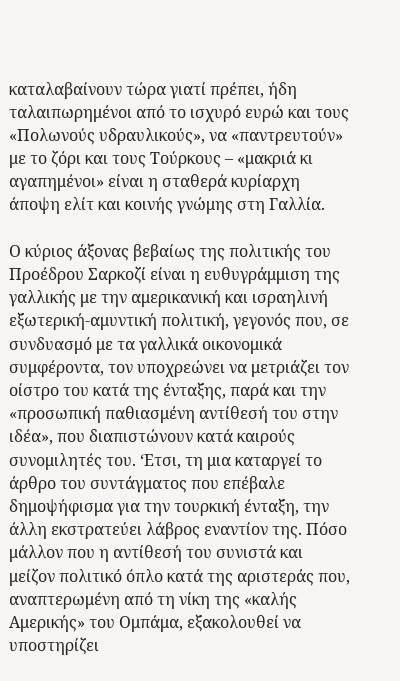καταλαβαίνουν τώρα γιατί πρέπει, ήδη ταλαιπωρημένοι από το ισχυρό ευρώ και τους «Πολωνούς υδραυλικούς», να «παντρευτούν» με το ζόρι και τους Τούρκους – «μακριά κι αγαπημένοι» είναι η σταθερά κυρίαρχη άποψη ελίτ και κοινής γνώμης στη Γαλλία.

Ο κύριος άξονας βεβαίως της πολιτικής του Προέδρου Σαρκοζί είναι η ευθυγράμμιση της γαλλικής με την αμερικανική και ισραηλινή εξωτερική-αμυντική πολιτική, γεγονός που, σε συνδυασμό με τα γαλλικά οικονομικά συμφέροντα, τον υποχρεώνει να μετριάζει τον οίστρο του κατά της ένταξης, παρά και την «προσωπική παθιασμένη αντίθεσή του στην ιδέα», που διαπιστώνουν κατά καιρούς συνομιλητές του. ‘Ετσι, τη μια καταργεί το άρθρο του συντάγματος που επέβαλε δημοψήφισμα για την τουρκική ένταξη, την άλλη εκστρατεύει λάβρος εναντίον της. Πόσο μάλλον που η αντίθεσή του συνιστά και μείζον πολιτικό όπλο κατά της αριστεράς που, αναπτερωμένη από τη νίκη της «καλής Αμερικής» του Ομπάμα, εξακολουθεί να υποστηρίζει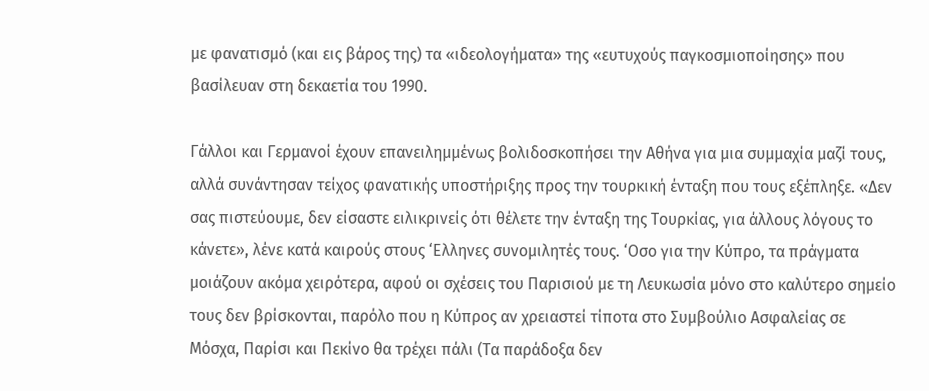με φανατισμό (και εις βάρος της) τα «ιδεολογήματα» της «ευτυχούς παγκοσμιοποίησης» που βασίλευαν στη δεκαετία του 1990.

Γάλλοι και Γερμανοί έχουν επανειλημμένως βολιδοσκοπήσει την Αθήνα για μια συμμαχία μαζί τους, αλλά συνάντησαν τείχος φανατικής υποστήριξης προς την τουρκική ένταξη που τους εξέπληξε. «Δεν σας πιστεύουμε, δεν είσαστε ειλικρινείς ότι θέλετε την ένταξη της Τουρκίας, για άλλους λόγους το κάνετε», λένε κατά καιρούς στους ‘Ελληνες συνομιλητές τους. ‘Οσο για την Κύπρο, τα πράγματα μοιάζουν ακόμα χειρότερα, αφού οι σχέσεις του Παρισιού με τη Λευκωσία μόνο στο καλύτερο σημείο τους δεν βρίσκονται, παρόλο που η Κύπρος αν χρειαστεί τίποτα στο Συμβούλιο Ασφαλείας σε Μόσχα, Παρίσι και Πεκίνο θα τρέχει πάλι (Τα παράδοξα δεν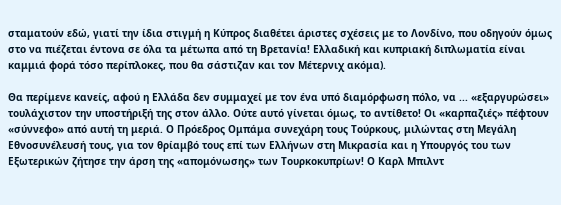σταματούν εδώ, γιατί την ίδια στιγμή η Κύπρος διαθέτει άριστες σχέσεις με το Λονδίνο, που οδηγούν όμως στο να πιέζεται έντονα σε όλα τα μέτωπα από τη Βρετανία! Ελλαδική και κυπριακή διπλωματία είναι καμμιά φορά τόσο περίπλοκες, που θα σάστιζαν και τον Μέτερνιχ ακόμα).

Θα περίμενε κανείς, αφού η Ελλάδα δεν συμμαχεί με τον ένα υπό διαμόρφωση πόλο, να ... «εξαργυρώσει» τουλάχιστον την υποστήριξή της στον άλλο. Ούτε αυτό γίνεται όμως, το αντίθετο! Οι «καρπαζιές» πέφτουν «σύννεφο» από αυτή τη μεριά. Ο Πρόεδρος Ομπάμα συνεχάρη τους Τούρκους, μιλώντας στη Μεγάλη Εθνοσυνέλευσή τους, για τον θρίαμβό τους επί των Ελλήνων στη Μικρασία και η Υπουργός του των Εξωτερικών ζήτησε την άρση της «απομόνωσης» των Τουρκοκυπρίων! Ο Καρλ Μπιλντ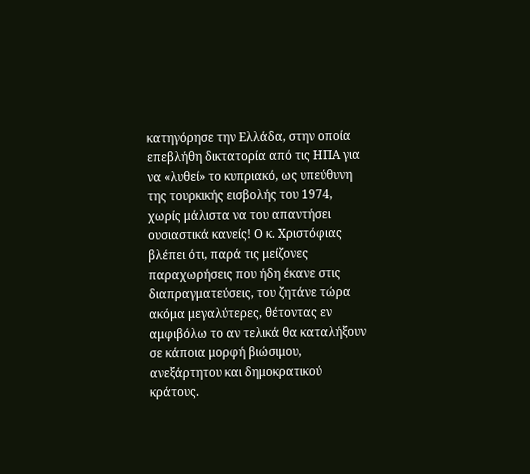κατηγόρησε την Ελλάδα, στην οποία επεβλήθη δικτατορία από τις ΗΠΑ για να «λυθεί» το κυπριακό, ως υπεύθυνη της τουρκικής εισβολής του 1974, χωρίς μάλιστα να του απαντήσει ουσιαστικά κανείς! Ο κ. Χριστόφιας βλέπει ότι, παρά τις μείζονες παραχωρήσεις που ήδη έκανε στις διαπραγματεύσεις, του ζητάνε τώρα ακόμα μεγαλύτερες, θέτοντας εν αμφιβόλω το αν τελικά θα καταλήξουν σε κάποια μορφή βιώσιμου, ανεξάρτητου και δημοκρατικού κράτους.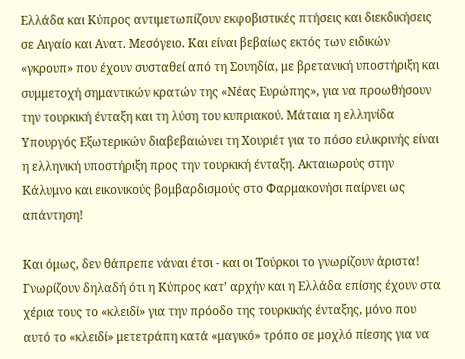Ελλάδα και Κύπρος αντιμετωπίζουν εκφοβιστικές πτήσεις και διεκδικήσεις σε Αιγαίο και Ανατ. Μεσόγειο. Και είναι βεβαίως εκτός των ειδικών «γκρουπ» που έχουν συσταθεί από τη Σουηδία, με βρετανική υποστήριξη και συμμετοχή σημαντικών κρατών της «Νέας Ευρώπης», για να προωθήσουν την τουρκική ένταξη και τη λύση του κυπριακού. Μάταια η ελληνίδα Υπουργός Εξωτερικών διαβεβαιώνει τη Χουριέτ για το πόσο ειλικρινής είναι η ελληνική υποστήριξη προς την τουρκική ένταξη. Ακταιωρούς στην Κάλυμνο και εικονικούς βομβαρδισμούς στο Φαρμακονήσι παίρνει ως απάντηση!

Και όμως, δεν θάπρεπε νάναι έτσι - και οι Τούρκοι το γνωρίζουν άριστα! Γνωρίζουν δηλαδή ότι η Κύπρος κατ’ αρχήν και η Ελλάδα επίσης έχουν στα χέρια τους το «κλειδί» για την πρόοδο της τουρκικής ένταξης, μόνο που αυτό το «κλειδί» μετετράπη κατά «μαγικό» τρόπο σε μοχλό πίεσης για να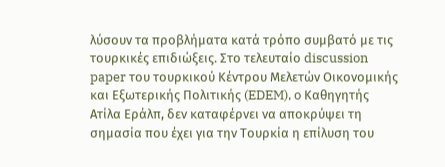λύσουν τα προβλήματα κατά τρόπο συμβατό με τις τουρκικές επιδιώξεις. Στο τελευταίο discussion paper του τουρκικού Κέντρου Μελετών Οικονομικής και Εξωτερικής Πολιτικής (EDEM), o Καθηγητής Ατίλα Εράλπ, δεν καταφέρνει να αποκρύψει τη σημασία που έχει για την Τουρκία η επίλυση του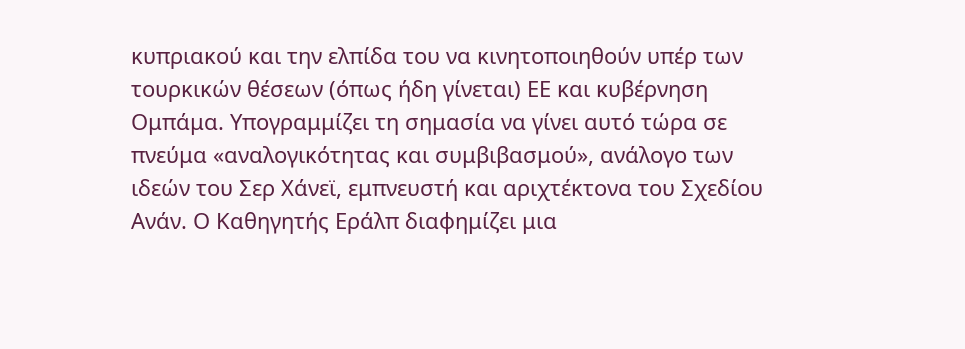κυπριακού και την ελπίδα του να κινητοποιηθούν υπέρ των τουρκικών θέσεων (όπως ήδη γίνεται) ΕΕ και κυβέρνηση Ομπάμα. Υπογραμμίζει τη σημασία να γίνει αυτό τώρα σε πνεύμα «αναλογικότητας και συμβιβασμού», ανάλογο των ιδεών του Σερ Χάνεϊ, εμπνευστή και αριχτέκτονα του Σχεδίου Ανάν. Ο Καθηγητής Εράλπ διαφημίζει μια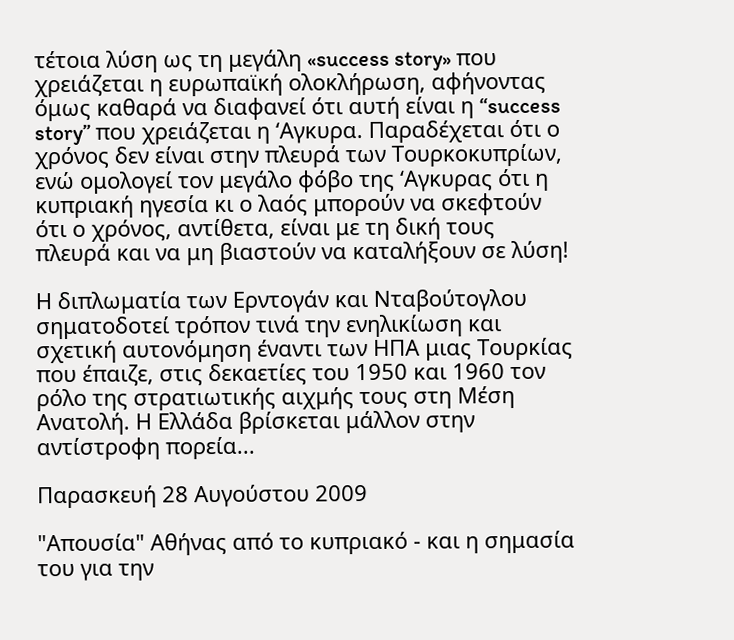τέτοια λύση ως τη μεγάλη «success story» που χρειάζεται η ευρωπαϊκή ολοκλήρωση, αφήνοντας όμως καθαρά να διαφανεί ότι αυτή είναι η “success story” που χρειάζεται η ‘Αγκυρα. Παραδέχεται ότι ο χρόνος δεν είναι στην πλευρά των Τουρκοκυπρίων, ενώ ομολογεί τον μεγάλο φόβο της ‘Αγκυρας ότι η κυπριακή ηγεσία κι ο λαός μπορούν να σκεφτούν ότι ο χρόνος, αντίθετα, είναι με τη δική τους πλευρά και να μη βιαστούν να καταλήξουν σε λύση!

Η διπλωματία των Ερντογάν και Νταβούτογλου σηματοδοτεί τρόπον τινά την ενηλικίωση και σχετική αυτονόμηση έναντι των ΗΠΑ μιας Τουρκίας που έπαιζε, στις δεκαετίες του 1950 και 1960 τον ρόλο της στρατιωτικής αιχμής τους στη Μέση Ανατολή. Η Ελλάδα βρίσκεται μάλλον στην αντίστροφη πορεία...

Παρασκευή 28 Αυγούστου 2009

"Απουσία" Αθήνας από το κυπριακό - και η σημασία του για την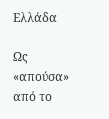Ελλάδα

Ως «απούσα» από το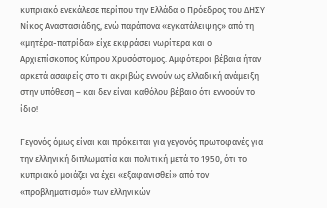κυπριακό ενεκάλεσε περίπου την Ελλάδα ο Πρόεδρος του ΔΗΣΥ Νίκος Αναστασιάδης, ενώ παράπονα «εγκατάλειψης» από τη «μητέρα-πατρίδα» είχε εκφράσει νωρίτερα και ο Αρχιεπίσκοπος Κύπρου Χρυσόστομος. Αμφότεροι βέβαια ήταν αρκετά ασαφείς στο τι ακριβώς εννούν ως ελλαδική ανάμειξη στην υπόθεση – και δεν είναι καθόλου βέβαιο ότι εννοούν το ίδιο!

Γεγονός όμως είναι και πρόκειται για γεγονός πρωτοφανές για την ελληνική διπλωματία και πολιτική μετά το 1950, ότι το κυπριακό μοιάζει να έχει «εξαφανισθεί» από τον «προβληματισμό» των ελληνικών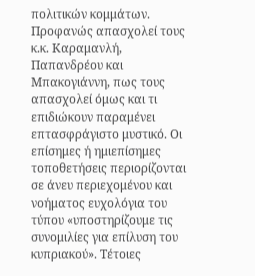πολιτικών κομμάτων. Προφανώς απασχολεί τους κ.κ. Καραμανλή, Παπανδρέου και Μπακογιάννη, πως τους απασχολεί όμως και τι επιδιώκουν παραμένει επτασφράγιστο μυστικό. Οι επίσημες ή ημιεπίσημες τοποθετήσεις περιορίζονται σε άνευ περιεχομένου και νοήματος ευχολόγια του τύπου «υποστηρίζουμε τις συνομιλίες για επίλυση του κυπριακού». Τέτοιες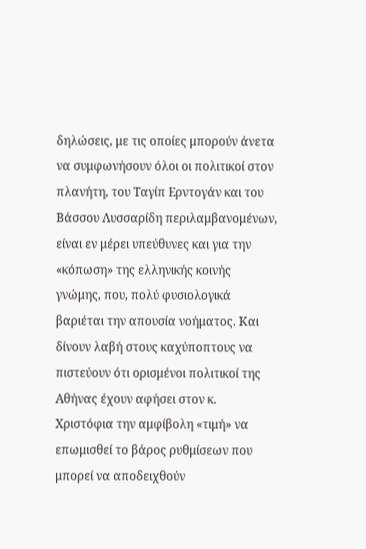δηλώσεις, με τις οποίες μπορούν άνετα να συμφωνήσουν όλοι οι πολιτικοί στον πλανήτη, του Ταγίπ Ερντογάν και του Βάσσου Λυσσαρίδη περιλαμβανομένων, είναι εν μέρει υπεύθυνες και για την «κόπωση» της ελληνικής κοινής γνώμης, που, πολύ φυσιολογικά βαριέται την απουσία νοήματος. Και δίνουν λαβή στους καχύποπτους να πιστεύουν ότι ορισμένοι πολιτικοί της Αθήνας έχουν αφήσει στον κ. Χριστόφια την αμφίβολη «τιμή» να επωμισθεί το βάρος ρυθμίσεων που μπορεί να αποδειχθούν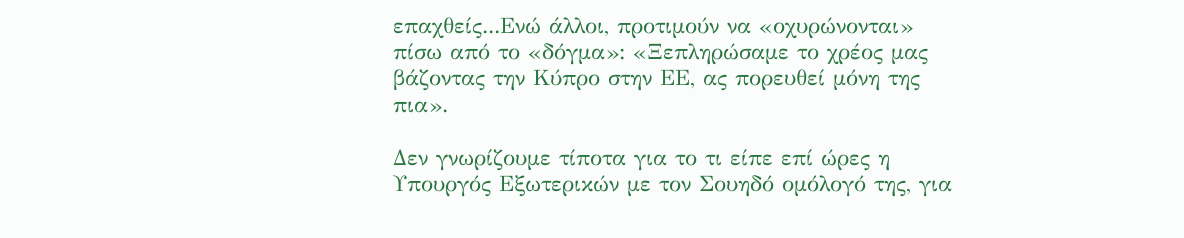επαχθείς...Ενώ άλλοι, προτιμούν να «οχυρώνονται» πίσω από το «δόγμα»: «Ξεπληρώσαμε το χρέος μας βάζοντας την Κύπρο στην ΕΕ, ας πορευθεί μόνη της πια».

Δεν γνωρίζουμε τίποτα για το τι είπε επί ώρες η Υπουργός Εξωτερικών με τον Σουηδό ομόλογό της, για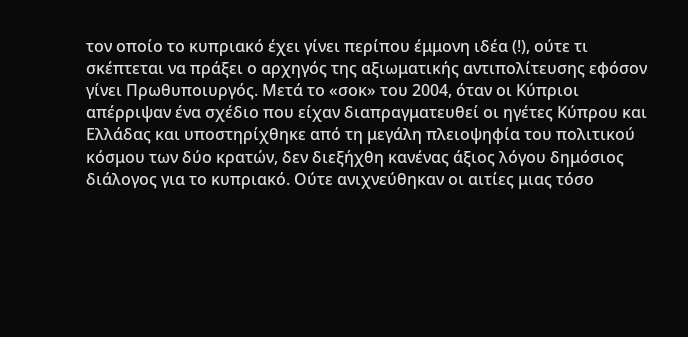τον οποίο το κυπριακό έχει γίνει περίπου έμμονη ιδέα (!), ούτε τι σκέπτεται να πράξει ο αρχηγός της αξιωματικής αντιπολίτευσης εφόσον γίνει Πρωθυποιυργός. Μετά το «σοκ» του 2004, όταν οι Κύπριοι απέρριψαν ένα σχέδιο που είχαν διαπραγματευθεί οι ηγέτες Κύπρου και Ελλάδας και υποστηρίχθηκε από τη μεγάλη πλειοψηφία του πολιτικού κόσμου των δύο κρατών, δεν διεξήχθη κανένας άξιος λόγου δημόσιος διάλογος για το κυπριακό. Ούτε ανιχνεύθηκαν οι αιτίες μιας τόσο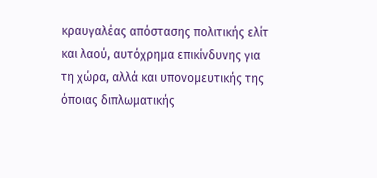κραυγαλέας απόστασης πολιτικής ελίτ και λαού, αυτόχρημα επικίνδυνης για τη χώρα, αλλά και υπονομευτικής της όποιας διπλωματικής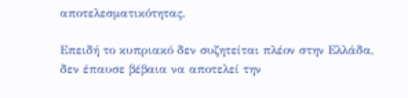αποτελεσματικότητας.

Επειδή το κυπριακό δεν συζητείται πλέον στην Ελλάδα, δεν έπαυσε βέβαια να αποτελεί την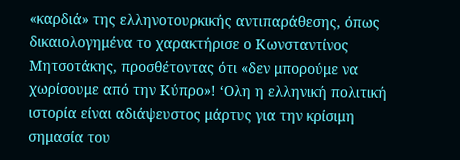«καρδιά» της ελληνοτουρκικής αντιπαράθεσης, όπως δικαιολογημένα το χαρακτήρισε ο Κωνσταντίνος Μητσοτάκης, προσθέτοντας ότι «δεν μπορούμε να χωρίσουμε από την Κύπρο»! ‘Ολη η ελληνική πολιτική ιστορία είναι αδιάψευστος μάρτυς για την κρίσιμη σημασία του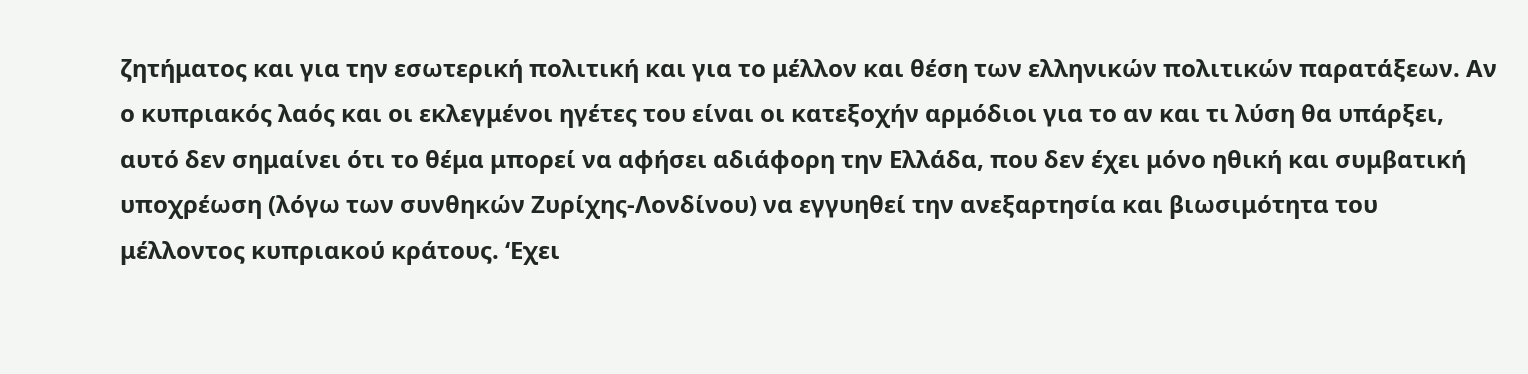ζητήματος και για την εσωτερική πολιτική και για το μέλλον και θέση των ελληνικών πολιτικών παρατάξεων. Αν ο κυπριακός λαός και οι εκλεγμένοι ηγέτες του είναι οι κατεξοχήν αρμόδιοι για το αν και τι λύση θα υπάρξει, αυτό δεν σημαίνει ότι το θέμα μπορεί να αφήσει αδιάφορη την Ελλάδα, που δεν έχει μόνο ηθική και συμβατική υποχρέωση (λόγω των συνθηκών Ζυρίχης-Λονδίνου) να εγγυηθεί την ανεξαρτησία και βιωσιμότητα του μέλλοντος κυπριακού κράτους. ‘Εχει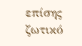επίσης ζωτικό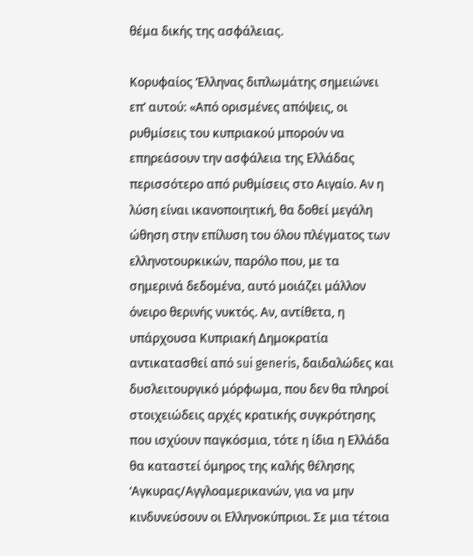θέμα δικής της ασφάλειας.

Κορυφαίος ‘Ελληνας διπλωμάτης σημειώνει επ’ αυτού: «Από ορισμένες απόψεις, οι ρυθμίσεις του κυπριακού μπορούν να επηρεάσουν την ασφάλεια της Ελλάδας περισσότερο από ρυθμίσεις στο Αιγαίο. Αν η λύση είναι ικανοποιητική, θα δοθεί μεγάλη ώθηση στην επίλυση του όλου πλέγματος των ελληνοτουρκικών, παρόλο που, με τα σημερινά δεδομένα, αυτό μοιάζει μάλλον όνειρο θερινής νυκτός. Αν, αντίθετα, η υπάρχουσα Κυπριακή Δημοκρατία αντικατασθεί από sui generis, δαιδαλώδες και δυσλειτουργικό μόρφωμα, που δεν θα πληροί στοιχειώδεις αρχές κρατικής συγκρότησης που ισχύουν παγκόσμια, τότε η ίδια η Ελλάδα θα καταστεί όμηρος της καλής θέλησης ‘Αγκυρας/Αγγλοαμερικανών, για να μην κινδυνεύσουν οι Ελληνοκύπριοι. Σε μια τέτοια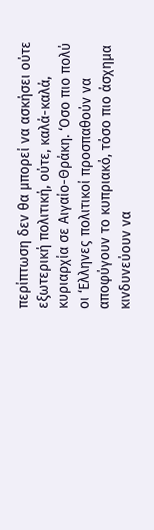περίπτωση δεν θα μπορεί να ασκήσει ούτε εξωτερική πολιτική, ούτε, καλά-καλά, κυριαρχία σε Αιγαίο-Θράκη. ‘Οσο πιο πολύ οι ‘Ελληνες πολιτικοί προσπαθούν να αποφύγουν το κυπριακό, τόσο πιο άσχημα κινδυνεύουν να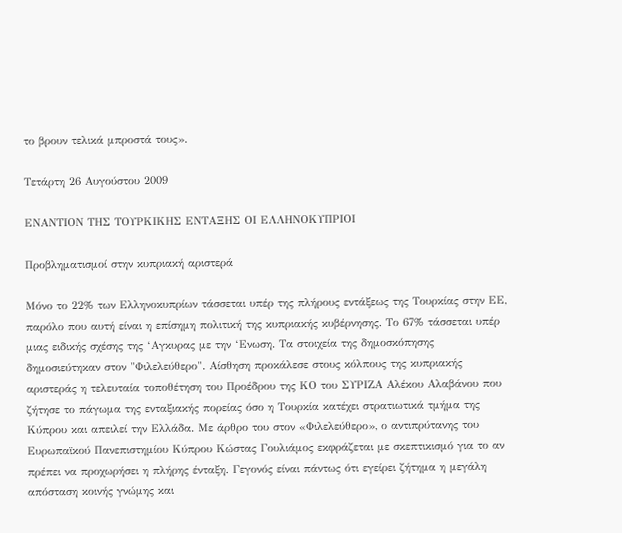το βρουν τελικά μπροστά τους».

Τετάρτη 26 Αυγούστου 2009

ΕΝΑΝΤΙΟΝ ΤΗΣ ΤΟΥΡΚΙΚΗΣ ΕΝΤΑΞΗΣ ΟΙ ΕΛΛΗΝΟΚΥΠΡΙΟΙ

Προβληματισμοί στην κυπριακή αριστερά

Μόνο το 22% των Ελληνοκυπρίων τάσσεται υπέρ της πλήρους εντάξεως της Τουρκίας στην ΕΕ, παρόλο που αυτή είναι η επίσημη πολιτική της κυπριακής κυβέρνησης. Το 67% τάσσεται υπέρ μιας ειδικής σχέσης της ‘Αγκυρας με την ‘Ενωση. Τα στοιχεία της δημοσκόπησης δημοσιεύτηκαν στον "Φιλελεύθερο". Αίσθηση προκάλεσε στους κόλπους της κυπριακής αριστεράς η τελευταία τοποθέτηση του Προέδρου της ΚΟ του ΣΥΡΙΖΑ Αλέκου Αλαβάνου που ζήτησε το πάγωμα της ενταξιακής πορείας όσο η Τουρκία κατέχει στρατιωτικά τμήμα της Κύπρου και απειλεί την Ελλάδα. Με άρθρο του στον «Φιλελεύθερο», ο αντιπρύτανης του Ευρωπαϊκού Πανεπιστημίου Κύπρου Κώστας Γουλιάμος εκφράζεται με σκεπτικισμό για το αν πρέπει να προχωρήσει η πλήρης ένταξη. Γεγονός είναι πάντως ότι εγείρει ζήτημα η μεγάλη απόσταση κοινής γνώμης και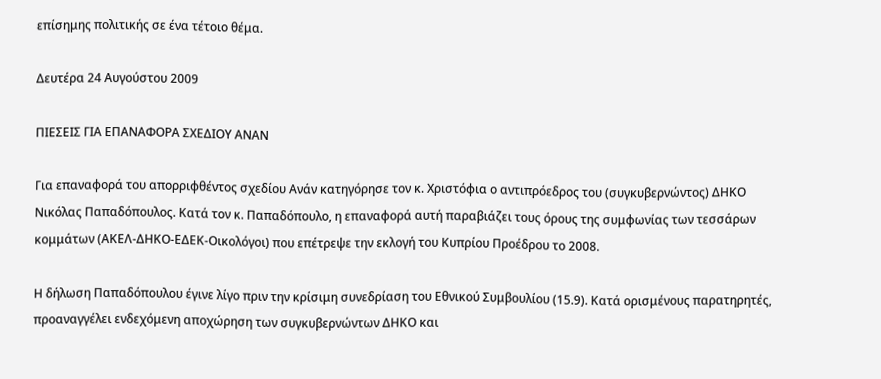επίσημης πολιτικής σε ένα τέτοιο θέμα.

Δευτέρα 24 Αυγούστου 2009

ΠΙΕΣΕΙΣ ΓΙΑ ΕΠΑΝΑΦΟΡΑ ΣΧΕΔΙΟΥ ΑΝΑΝ

Για επαναφορά του απορριφθέντος σχεδίου Ανάν κατηγόρησε τον κ. Χριστόφια ο αντιπρόεδρος του (συγκυβερνώντος) ΔΗΚΟ Νικόλας Παπαδόπουλος. Κατά τον κ. Παπαδόπουλο, η επαναφορά αυτή παραβιάζει τους όρους της συμφωνίας των τεσσάρων κομμάτων (ΑΚΕΛ-ΔΗΚΟ-ΕΔΕΚ-Οικολόγοι) που επέτρεψε την εκλογή του Κυπρίου Προέδρου το 2008.

Η δήλωση Παπαδόπουλου έγινε λίγο πριν την κρίσιμη συνεδρίαση του Εθνικού Συμβουλίου (15.9). Κατά ορισμένους παρατηρητές, προαναγγέλει ενδεχόμενη αποχώρηση των συγκυβερνώντων ΔΗΚΟ και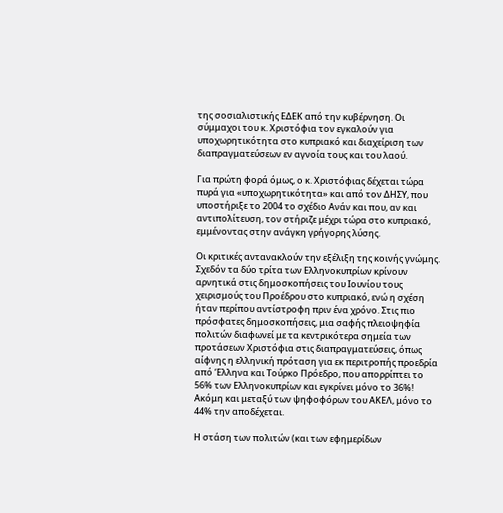της σοσιαλιστικής ΕΔΕΚ από την κυβέρνηση. Οι σύμμαχοι του κ. Χριστόφια τον εγκαλούν για υποχωρητικότητα στο κυπριακό και διαχείριση των διαπραγματεύσεων εν αγνοία τους και του λαού.

Για πρώτη φορά όμως, ο κ. Χριστόφιας δέχεται τώρα πυρά για «υποχωρητικότητα» και από τον ΔΗΣΥ, που υποστήριξε το 2004 το σχέδιο Ανάν και που, αν και αντιπολίτευση, τον στήριζε μέχρι τώρα στο κυπριακό, εμμένοντας στην ανάγκη γρήγορης λύσης.

Οι κριτικές αντανακλούν την εξέλιξη της κοινής γνώμης. Σχεδόν τα δύο τρίτα των Ελληνοκυπρίων κρίνουν αρνητικά στις δημοσκοπήσεις του Ιουνίου τους χειρισμούς του Προέδρου στο κυπριακό, ενώ η σχέση ήταν περίπου αντίστροφη πριν ένα χρόνο. Στις πιο πρόσφατες δημοσκοπήσεις, μια σαφής πλειοψηφία πολιτών διαφωνεί με τα κεντρικότερα σημεία των προτάσεων Χριστόφια στις διαπραγματεύσεις, όπως αίφνης η ελληνική πρόταση για εκ περιτροπής προεδρία από ‘Ελληνα και Τούρκο Πρόεδρο, που απορρίπτει το 56% των Ελληνοκυπρίων και εγκρίνει μόνο το 36%! Ακόμη και μεταξύ των ψηφοφόρων του ΑΚΕΛ, μόνο το 44% την αποδέχεται.

Η στάση των πολιτών (και των εφημερίδων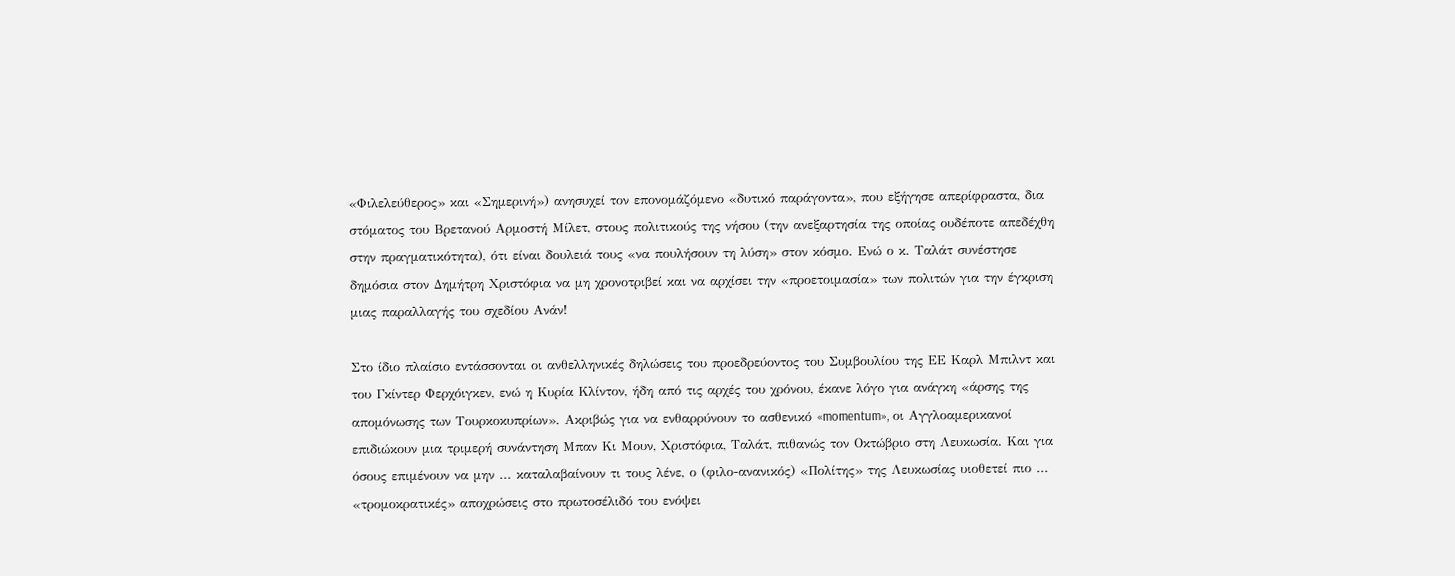«Φιλελεύθερος» και «Σημερινή») ανησυχεί τον επονομάζόμενο «δυτικό παράγοντα», που εξήγησε απερίφραστα, δια στόματος του Βρετανού Αρμοστή Μίλετ, στους πολιτικούς της νήσου (την ανεξαρτησία της οποίας ουδέποτε απεδέχθη στην πραγματικότητα), ότι είναι δουλειά τους «να πουλήσουν τη λύση» στον κόσμο. Ενώ ο κ. Ταλάτ συνέστησε δημόσια στον Δημήτρη Χριστόφια να μη χρονοτριβεί και να αρχίσει την «προετοιμασία» των πολιτών για την έγκριση μιας παραλλαγής του σχεδίου Ανάν!

Στο ίδιο πλαίσιο εντάσσονται οι ανθελληνικές δηλώσεις του προεδρεύοντος του Συμβουλίου της ΕΕ Καρλ Μπιλντ και του Γκίντερ Φερχόιγκεν, ενώ η Κυρία Κλίντον, ήδη από τις αρχές του χρόνου, έκανε λόγο για ανάγκη «άρσης της απομόνωσης των Τουρκοκυπρίων». Ακριβώς για να ενθαρρύνουν το ασθενικό «momentum», οι Αγγλοαμερικανοί επιδιώκουν μια τριμερή συνάντηση Μπαν Κι Μουν, Χριστόφια, Ταλάτ, πιθανώς τον Οκτώβριο στη Λευκωσία. Και για όσους επιμένουν να μην ... καταλαβαίνουν τι τους λένε, ο (φιλο-ανανικός) «Πολίτης» της Λευκωσίας υιοθετεί πιο ... «τρομοκρατικές» αποχρώσεις στο πρωτοσέλιδό του ενόψει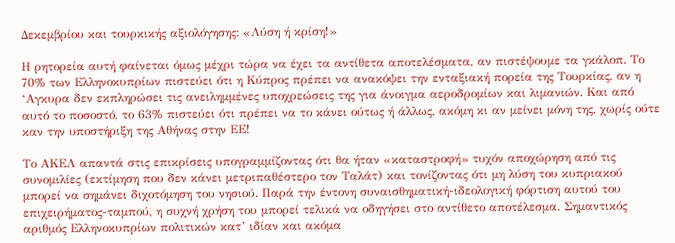Δεκεμβρίου και τουρκικής αξιολόγησης: «Λύση ή κρίση!»

Η ρητορεία αυτή φαίνεται όμως μέχρι τώρα να έχει τα αντίθετα αποτελέσματα, αν πιστέψουμε τα γκάλοπ. Το 70% των Ελληνοκυπρίων πιστεύει ότι η Κύπρος πρέπει να ανακόψει την ενταξιακή πορεία της Τουρκίας, αν η ‘Αγκυρα δεν εκπληρώσει τις ανειλημμένες υποχρεώσεις της για άνοιγμα αεροδρομίων και λιμανιών. Και από αυτό το ποσοστό, το 63% πιστεύει ότι πρέπει να το κάνει ούτως ή άλλως, ακόμη κι αν μείνει μόνη της, χωρίς ούτε καν την υποστήριξη της Αθήνας στην ΕΕ!

Το ΑΚΕΛ απαντά στις επικρίσεις υπογραμμίζοντας ότι θα ήταν «καταστροφή» τυχόν αποχώρηση από τις συνομιλίες (εκτίμηση που δεν κάνει μετριπαθέστερο τον Ταλάτ) και τονίζοντας ότι μη λύση του κυπριακού μπορεί να σημάνει διχοτόμηση του νησιού. Παρά την έντονη συναισθηματική-ιδεολογική φόρτιση αυτού του επιχειρήματος-ταμπού, η συχνή χρήση του μπορεί τελικά να οδηγήσει στο αντίθετο αποτέλεσμα. Σημαντικός αριθμός Ελληνοκυπρίων πολιτικών κατ’ ιδίαν και ακόμα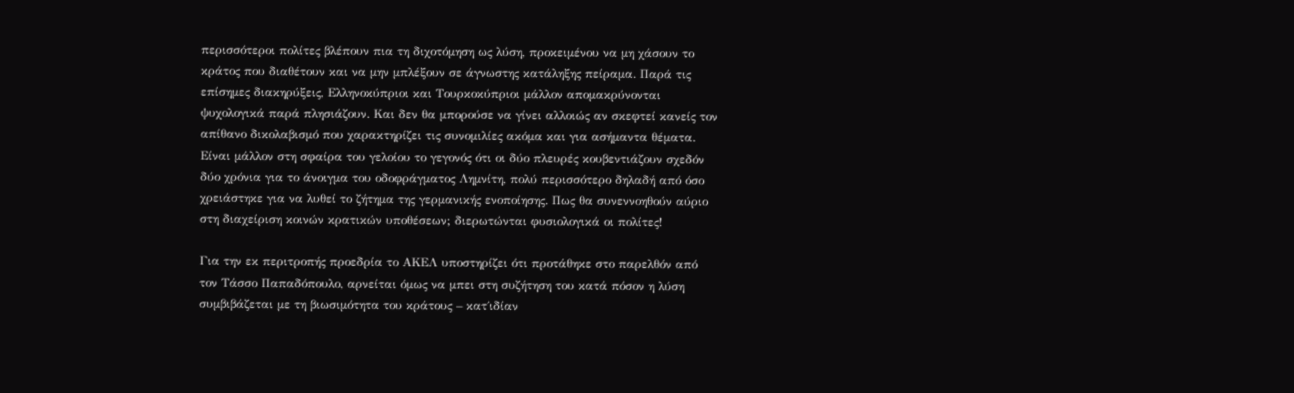περισσότεροι πολίτες βλέπουν πια τη διχοτόμηση ως λύση, προκειμένου να μη χάσουν το κράτος που διαθέτουν και να μην μπλέξουν σε άγνωστης κατάληξης πείραμα. Παρά τις επίσημες διακηρύξεις, Ελληνοκύπριοι και Τουρκοκύπριοι μάλλον απομακρύνονται ψυχολογικά παρά πλησιάζουν. Και δεν θα μπορούσε να γίνει αλλοιώς αν σκεφτεί κανείς τον απίθανο δικολαβισμό που χαρακτηρίζει τις συνομιλίες ακόμα και για ασήμαντα θέματα. Είναι μάλλον στη σφαίρα του γελοίου το γεγονός ότι οι δύο πλευρές κουβεντιάζουν σχεδόν δύο χρόνια για το άνοιγμα του οδοφράγματος Λημνίτη, πολύ περισσότερο δηλαδή από όσο χρειάστηκε για να λυθεί το ζήτημα της γερμανικής ενοποίησης. Πως θα συνεννοηθούν αύριο στη διαχείριση κοινών κρατικών υποθέσεων; διερωτώνται φυσιολογικά οι πολίτες!

Για την εκ περιτροπής προεδρία το ΑΚΕΛ υποστηρίζει ότι προτάθηκε στο παρελθόν από τον Τάσσο Παπαδόπουλο, αρνείται όμως να μπει στη συζήτηση του κατά πόσον η λύση συμβιβάζεται με τη βιωσιμότητα του κράτους – κατ΄ιδίαν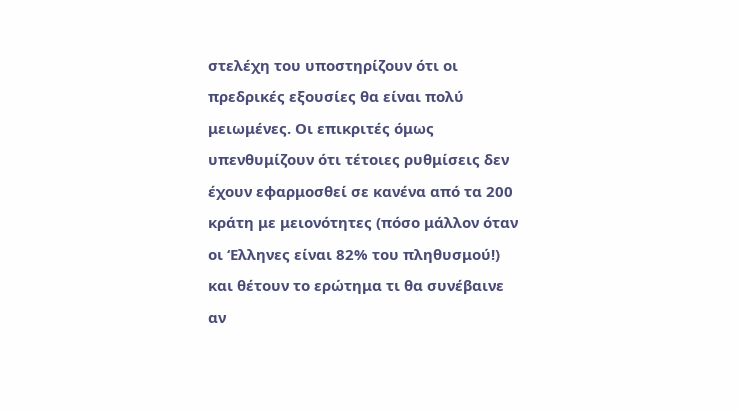στελέχη του υποστηρίζουν ότι οι πρεδρικές εξουσίες θα είναι πολύ μειωμένες. Οι επικριτές όμως υπενθυμίζουν ότι τέτοιες ρυθμίσεις δεν έχουν εφαρμοσθεί σε κανένα από τα 200 κράτη με μειονότητες (πόσο μάλλον όταν οι ‘Ελληνες είναι 82% του πληθυσμού!) και θέτουν το ερώτημα τι θα συνέβαινε αν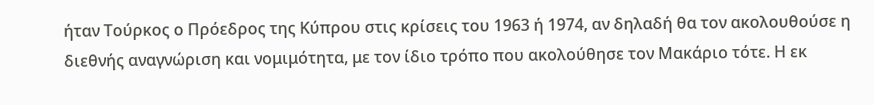ήταν Τούρκος ο Πρόεδρος της Κύπρου στις κρίσεις του 1963 ή 1974, αν δηλαδή θα τον ακολουθούσε η διεθνής αναγνώριση και νομιμότητα, με τον ίδιο τρόπο που ακολούθησε τον Μακάριο τότε. Η εκ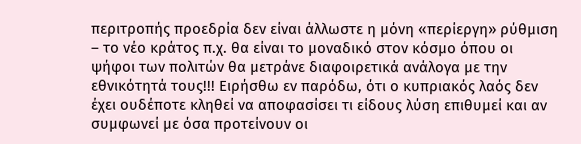περιτροπής προεδρία δεν είναι άλλωστε η μόνη «περίεργη» ρύθμιση – το νέο κράτος π.χ. θα είναι το μοναδικό στον κόσμο όπου οι ψήφοι των πολιτών θα μετράνε διαφοιρετικά ανάλογα με την εθνικότητά τους!!! Ειρήσθω εν παρόδω, ότι ο κυπριακός λαός δεν έχει ουδέποτε κληθεί να αποφασίσει τι είδους λύση επιθυμεί και αν συμφωνεί με όσα προτείνουν οι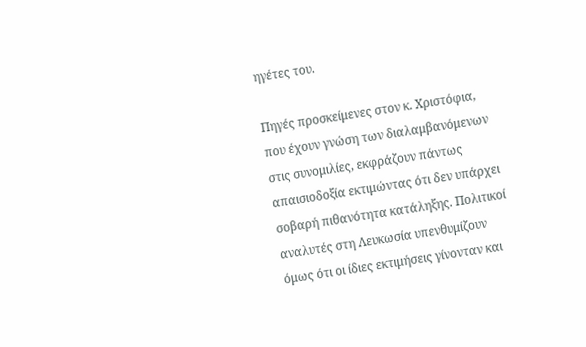ηγέτες του.

Πηγές προσκείμενες στον κ. Χριστόφια, που έχουν γνώση των διαλαμβανόμενων στις συνομιλίες, εκφράζουν πάντως απαισιοδοξία εκτιμώντας ότι δεν υπάρχει σοβαρή πιθανότητα κατάληξης. Πολιτικοί αναλυτές στη Λευκωσία υπενθυμίζουν όμως ότι οι ίδιες εκτιμήσεις γίνονταν και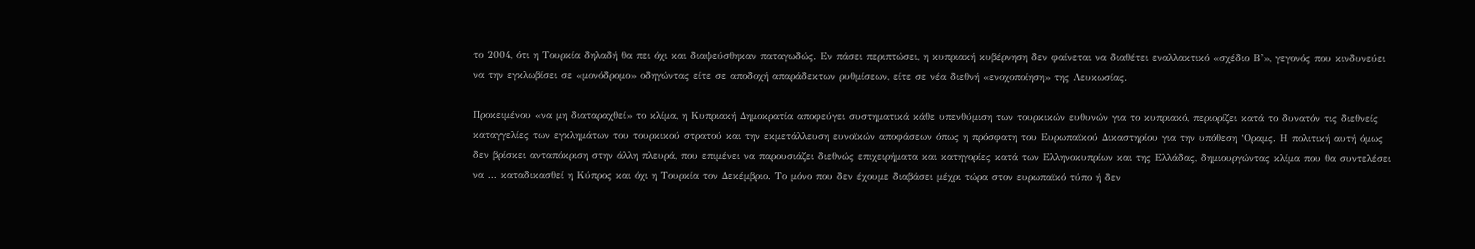το 2004, ότι η Τουρκία δηλαδή θα πει όχι και διαψεύσθηκαν παταγωδώς. Εν πάσει περιπτώσει, η κυπριακή κυβέρνηση δεν φαίνεται να διαθέτει εναλλακτικό «σχέδιο Β’», γεγονός που κινδυνεύει να την εγκλωβίσει σε «μονόδρομο» οδηγώντας είτε σε αποδοχή απαράδεκτων ρυθμίσεων, είτε σε νέα διεθνή «ενοχοποίηση» της Λευκωσίας.

Προκειμένου «να μη διαταραχθεί» το κλίμα, η Κυπριακή Δημοκρατία αποφεύγει συστηματικά κάθε υπενθύμιση των τουρκικών ευθυνών για το κυπριακό, περιορίζει κατά το δυνατόν τις διεθνείς καταγγελίες των εγκλημάτων του τουρκικού στρατού και την εκμετάλλευση ευνοϊκών αποφάσεων όπως η πρόσφατη του Ευρωπαϊκού Δικαστηρίου για την υπόθεση ‘Οραμς. Η πολιτική αυτή όμως δεν βρίσκει ανταπόκριση στην άλλη πλευρά, που επιμένει να παρουσιάζει διεθνώς επιχειρήματα και κατηγορίες κατά των Ελληνοκυπρίων και της Ελλάδας, δημιουργώντας κλίμα που θα συντελέσει να ... καταδικασθεί η Κύπρος και όχι η Τουρκία τον Δεκέμβριο. Το μόνο που δεν έχουμε διαβάσει μέχρι τώρα στον ευρωπαϊκό τύπο ή δεν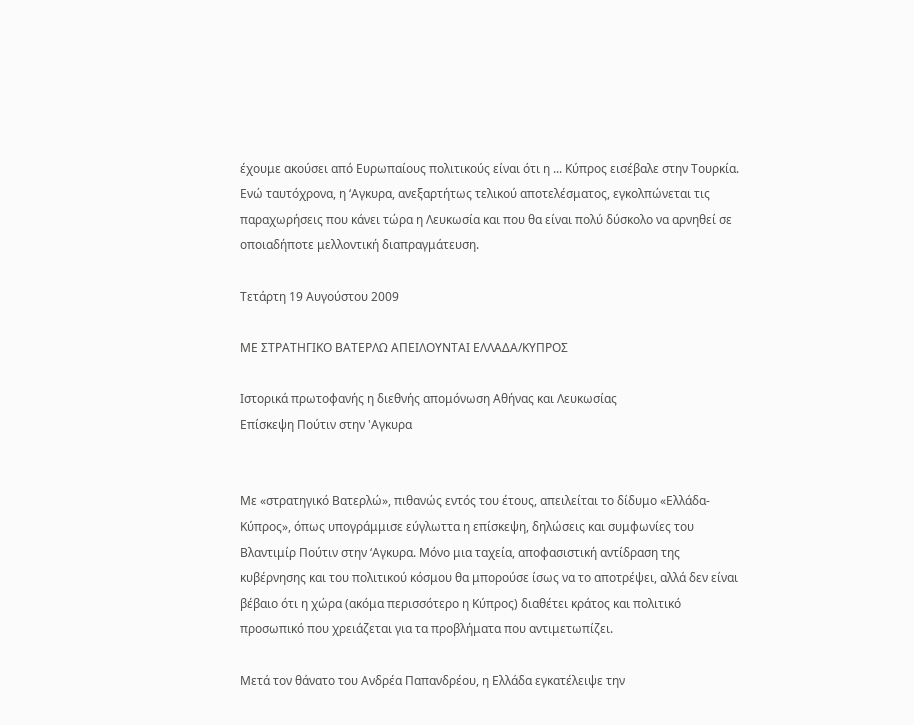έχουμε ακούσει από Ευρωπαίους πολιτικούς είναι ότι η ... Κύπρος εισέβαλε στην Τουρκία. Ενώ ταυτόχρονα, η ‘Αγκυρα, ανεξαρτήτως τελικού αποτελέσματος, εγκολπώνεται τις παραχωρήσεις που κάνει τώρα η Λευκωσία και που θα είναι πολύ δύσκολο να αρνηθεί σε οποιαδήποτε μελλοντική διαπραγμάτευση.

Τετάρτη 19 Αυγούστου 2009

ΜΕ ΣΤΡΑΤΗΓΙΚΟ ΒΑΤΕΡΛΩ ΑΠΕΙΛΟΥΝΤΑΙ ΕΛΛΑΔΑ/ΚΥΠΡΟΣ

Ιστορικά πρωτοφανής η διεθνής απομόνωση Αθήνας και Λευκωσίας
Επίσκεψη Πούτιν στην 'Αγκυρα


Με «στρατηγικό Βατερλώ», πιθανώς εντός του έτους, απειλείται το δίδυμο «Ελλάδα-Κύπρος», όπως υπογράμμισε εύγλωττα η επίσκεψη, δηλώσεις και συμφωνίες του Βλαντιμίρ Πούτιν στην ‘Αγκυρα. Μόνο μια ταχεία, αποφασιστική αντίδραση της κυβέρνησης και του πολιτικού κόσμου θα μπορούσε ίσως να το αποτρέψει, αλλά δεν είναι βέβαιο ότι η χώρα (ακόμα περισσότερο η Κύπρος) διαθέτει κράτος και πολιτικό προσωπικό που χρειάζεται για τα προβλήματα που αντιμετωπίζει.

Μετά τον θάνατο του Ανδρέα Παπανδρέου, η Ελλάδα εγκατέλειψε την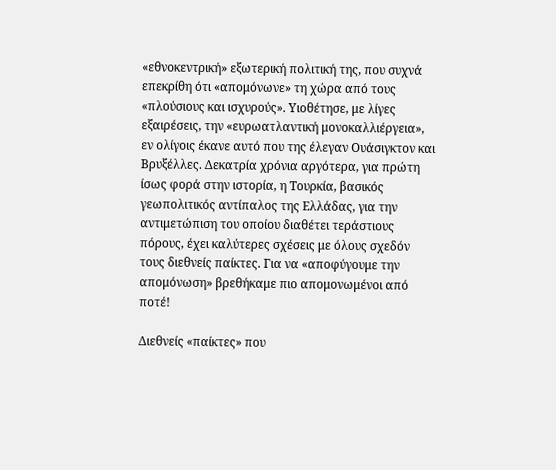«εθνοκεντρική» εξωτερική πολιτική της, που συχνά επεκρίθη ότι «απομόνωνε» τη χώρα από τους «πλούσιους και ισχυρούς». Υιοθέτησε, με λίγες εξαιρέσεις, την «ευρωατλαντική μονοκαλλιέργεια», εν ολίγοις έκανε αυτό που της έλεγαν Ουάσιγκτον και Βρυξέλλες. Δεκατρία χρόνια αργότερα, για πρώτη ίσως φορά στην ιστορία, η Τουρκία, βασικός γεωπολιτικός αντίπαλος της Ελλάδας, για την αντιμετώπιση του οποίου διαθέτει τεράστιους πόρους, έχει καλύτερες σχέσεις με όλους σχεδόν τους διεθνείς παίκτες. Για να «αποφύγουμε την απομόνωση» βρεθήκαμε πιο απομονωμένοι από ποτέ!

Διεθνείς «παίκτες» που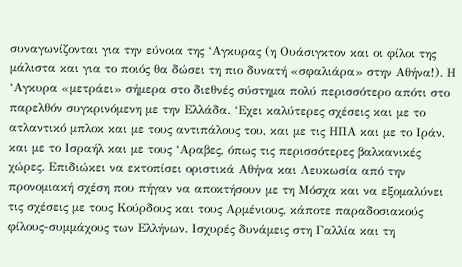συναγωνίζονται για την εύνοια της ‘Αγκυρας (η Ουάσιγκτον και οι φίλοι της μάλιστα και για το ποιός θα δώσει τη πιο δυνατή «σφαλιάρα» στην Αθήνα!). Η ‘Αγκυρα «μετράει» σήμερα στο διεθνές σύστημα πολύ περισσότερο απότι στο παρελθόν συγκρινόμενη με την Ελλάδα. ‘Εχει καλύτερες σχέσεις και με το ατλαντικό μπλοκ και με τους αντιπάλους του, και με τις ΗΠΑ και με το Ιράν, και με το Ισραήλ και με τους ‘Αραβες, όπως τις περισσότερες βαλκανικές χώρες. Επιδιώκει να εκτοπίσει οριστικά Αθήνα και Λευκωσία από την προνομιακή σχέση που πήγαν να αποκτήσουν με τη Μόσχα και να εξομαλύνει τις σχέσεις με τους Κούρδους και τους Αρμένιους, κάποτε παραδοσιακούς φίλους-συμμάχους των Ελλήνων. Ισχυρές δυνάμεις στη Γαλλία και τη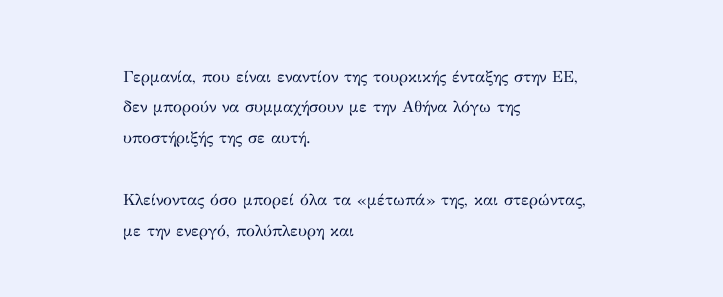Γερμανία, που είναι εναντίον της τουρκικής ένταξης στην ΕΕ, δεν μπορούν να συμμαχήσουν με την Αθήνα λόγω της υποστήριξής της σε αυτή.

Κλείνοντας όσο μπορεί όλα τα «μέτωπά» της, και στερώντας, με την ενεργό, πολύπλευρη και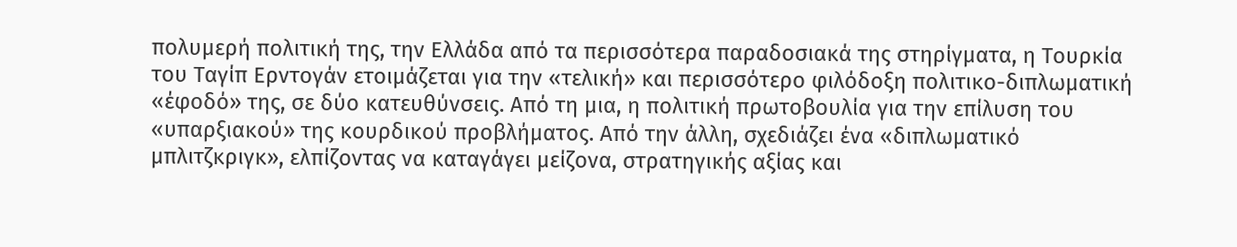πολυμερή πολιτική της, την Ελλάδα από τα περισσότερα παραδοσιακά της στηρίγματα, η Τουρκία του Ταγίπ Ερντογάν ετοιμάζεται για την «τελική» και περισσότερο φιλόδοξη πολιτικο-διπλωματική «έφοδό» της, σε δύο κατευθύνσεις. Από τη μια, η πολιτική πρωτοβουλία για την επίλυση του «υπαρξιακού» της κουρδικού προβλήματος. Από την άλλη, σχεδιάζει ένα «διπλωματικό μπλιτζκριγκ», ελπίζοντας να καταγάγει μείζονα, στρατηγικής αξίας και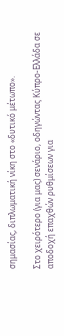σημασίας, διπλωματική νίκη στο «δυτικό μέτωπο».

Στο χειρότερο (για μας) σενάριο, οδηγώντας Κύπρο-Ελλάδα σε αποδοχή επαχθών ρυθμίσεων για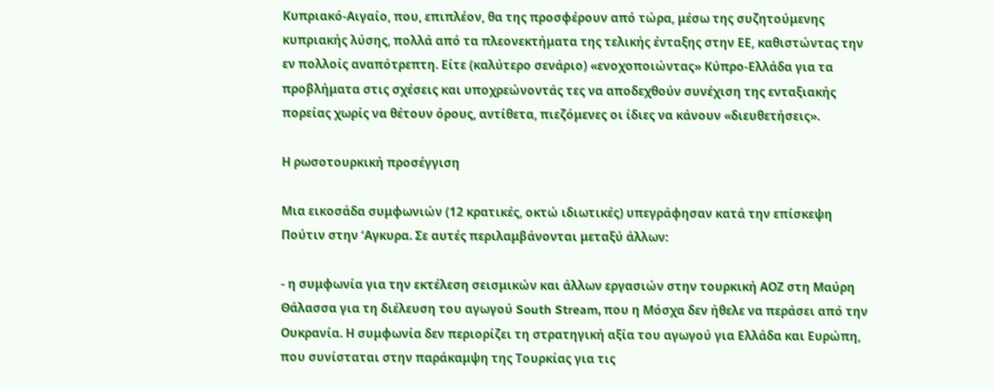Κυπριακό-Αιγαίο, που, επιπλέον, θα της προσφέρουν από τώρα, μέσω της συζητούμενης κυπριακής λύσης, πολλά από τα πλεονεκτήματα της τελικής ένταξης στην ΕΕ, καθιστώντας την εν πολλοίς αναπότρεπτη. Είτε (καλύτερο σενάριο) «ενοχοποιώντας» Κύπρο-Ελλάδα για τα προβλήματα στις σχέσεις και υποχρεώνοντάς τες να αποδεχθούν συνέχιση της ενταξιακής πορείας χωρίς να θέτουν όρους, αντίθετα, πιεζόμενες οι ίδιες να κάνουν «διευθετήσεις».

Η ρωσοτουρκική προσέγγιση

Μια εικοσάδα συμφωνιών (12 κρατικές, οκτώ ιδιωτικές) υπεγράφησαν κατά την επίσκεψη Πούτιν στην ‘Αγκυρα. Σε αυτές περιλαμβάνονται μεταξύ άλλων:

- η συμφωνία για την εκτέλεση σεισμικών και άλλων εργασιών στην τουρκική ΑΟΖ στη Μαύρη Θάλασσα για τη διέλευση του αγωγού South Stream, που η Μόσχα δεν ήθελε να περάσει από την Ουκρανία. Η συμφωνία δεν περιορίζει τη στρατηγική αξία του αγωγού για Ελλάδα και Ευρώπη, που συνίσταται στην παράκαμψη της Τουρκίας για τις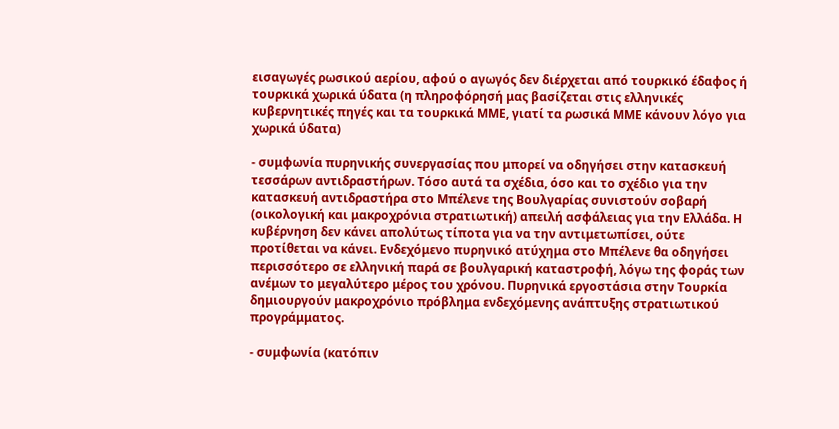εισαγωγές ρωσικού αερίου, αφού ο αγωγός δεν διέρχεται από τουρκικό έδαφος ή τουρκικά χωρικά ύδατα (η πληροφόρησή μας βασίζεται στις ελληνικές κυβερνητικές πηγές και τα τουρκικά ΜΜΕ, γιατί τα ρωσικά ΜΜΕ κάνουν λόγο για χωρικά ύδατα)

- συμφωνία πυρηνικής συνεργασίας που μπορεί να οδηγήσει στην κατασκευή τεσσάρων αντιδραστήρων. Τόσο αυτά τα σχέδια, όσο και το σχέδιο για την κατασκευή αντιδραστήρα στο Μπέλενε της Βουλγαρίας συνιστούν σοβαρή (οικολογική και μακροχρόνια στρατιωτική) απειλή ασφάλειας για την Ελλάδα. Η κυβέρνηση δεν κάνει απολύτως τίποτα για να την αντιμετωπίσει, ούτε προτίθεται να κάνει. Ενδεχόμενο πυρηνικό ατύχημα στο Μπέλενε θα οδηγήσει περισσότερο σε ελληνική παρά σε βουλγαρική καταστροφή, λόγω της φοράς των ανέμων το μεγαλύτερο μέρος του χρόνου. Πυρηνικά εργοστάσια στην Τουρκία δημιουργούν μακροχρόνιο πρόβλημα ενδεχόμενης ανάπτυξης στρατιωτικού προγράμματος.

- συμφωνία (κατόπιν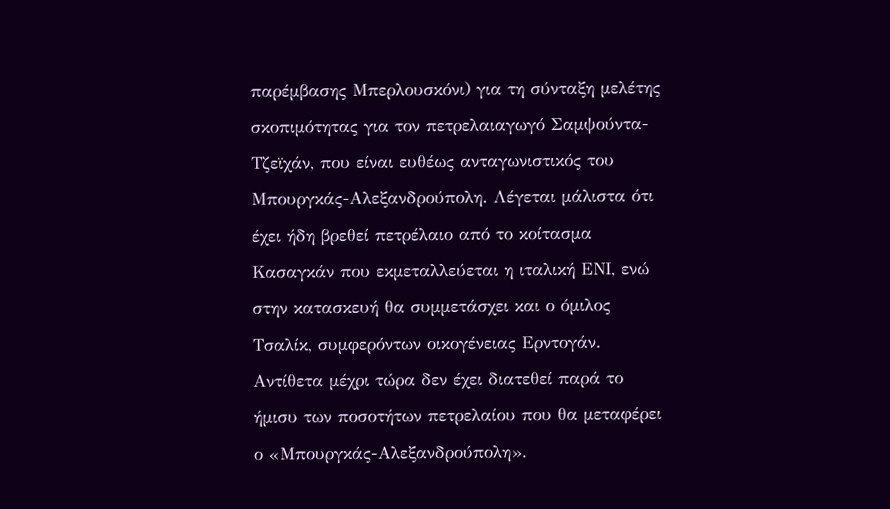παρέμβασης Μπερλουσκόνι) για τη σύνταξη μελέτης σκοπιμότητας για τον πετρελαιαγωγό Σαμψούντα-Τζεϊχάν, που είναι ευθέως ανταγωνιστικός του Μπουργκάς-Αλεξανδρούπολη. Λέγεται μάλιστα ότι έχει ήδη βρεθεί πετρέλαιο από το κοίτασμα Κασαγκάν που εκμεταλλεύεται η ιταλική ΕΝΙ, ενώ στην κατασκευή θα συμμετάσχει και ο όμιλος Τσαλίκ, συμφερόντων οικογένειας Ερντογάν. Αντίθετα μέχρι τώρα δεν έχει διατεθεί παρά το ήμισυ των ποσοτήτων πετρελαίου που θα μεταφέρει ο «Μπουργκάς-Αλεξανδρούπολη».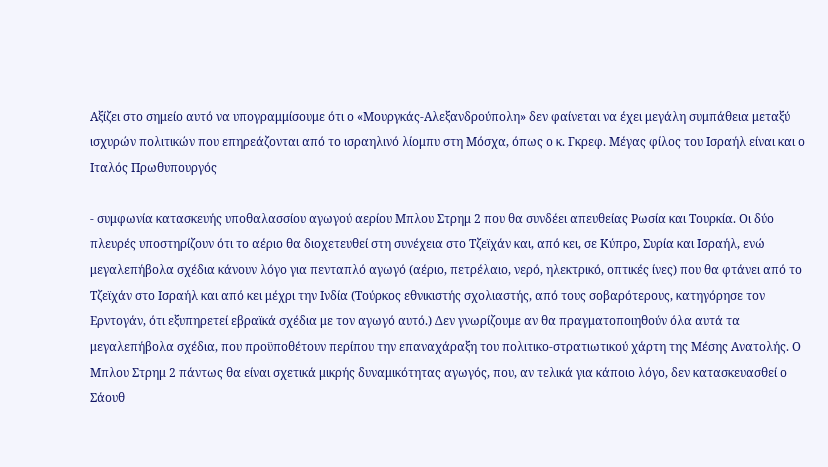Αξίζει στο σημείο αυτό να υπογραμμίσουμε ότι ο «Μουργκάς-Αλεξανδρούπολη» δεν φαίνεται να έχει μεγάλη συμπάθεια μεταξύ ισχυρών πολιτικών που επηρεάζονται από το ισραηλινό λίομπυ στη Μόσχα, όπως ο κ. Γκρεφ. Μέγας φίλος του Ισραήλ είναι και ο Ιταλός Πρωθυπουργός

- συμφωνία κατασκευής υποθαλασσίου αγωγού αερίου Μπλου Στρημ 2 που θα συνδέει απευθείας Ρωσία και Τουρκία. Οι δύο πλευρές υποστηρίζουν ότι το αέριο θα διοχετευθεί στη συνέχεια στο Τζεϊχάν και, από κει, σε Κύπρο, Συρία και Ισραήλ, ενώ μεγαλεπήβολα σχέδια κάνουν λόγο για πενταπλό αγωγό (αέριο, πετρέλαιο, νερό, ηλεκτρικό, οπτικές ίνες) που θα φτάνει από το Τζεϊχάν στο Ισραήλ και από κει μέχρι την Ινδία (Τούρκος εθνικιστής σχολιαστής, από τους σοβαρότερους, κατηγόρησε τον Ερντογάν, ότι εξυπηρετεί εβραϊκά σχέδια με τον αγωγό αυτό.) Δεν γνωρίζουμε αν θα πραγματοποιηθούν όλα αυτά τα μεγαλεπήβολα σχέδια, που προϋποθέτουν περίπου την επαναχάραξη του πολιτικο-στρατιωτικού χάρτη της Μέσης Ανατολής. Ο Μπλου Στρημ 2 πάντως θα είναι σχετικά μικρής δυναμικότητας αγωγός, που, αν τελικά για κάποιο λόγο, δεν κατασκευασθεί ο Σάουθ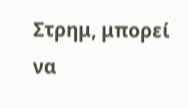Στρημ, μπορεί να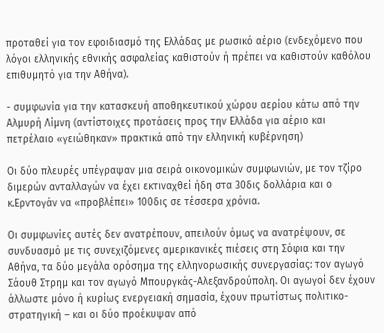προταθεί για τον εφοιδιασμό της Ελλάδας με ρωσικό αέριο (ενδεχόμενο που λόγοι ελληνικής εθνικής ασφαλείας καθιστούν ή πρέπει να καθιστούν καθόλου επιθυμητό για την Αθήνα).

- συμφωνία για την κατασκευή αποθηκευτικού χώρου αερίου κάτω από την Αλμυρή Λίμνη (αντίστοιχες προτάσεις προς την Ελλάδα για αέριο και πετρέλαιο «γειώθηκαν» πρακτικά από την ελληνική κυβέρνηση)

Οι δύο πλευρές υπέγραψαν μια σειρά οικονομικών συμφωνιών, με τον τζίρο διμερών ανταλλαγών να έχει εκτιναχθεί ήδη στα 30δις δολλάρια και ο κ.Ερντογάν να «προβλέπει» 100δις σε τέσσερα χρόνια.

Οι συμφωνίες αυτές δεν ανατρέπουν, απειλούν όμως να ανατρέψουν, σε συνδυασμό με τις συνεχιζόμενες αμερικανικές πιέσεις στη Σόφια και την Αθήνα, τα δύο μεγάλα ορόσημα της ελληνορωσικής συνεργασίας: τον αγωγό Σάουθ Στρημ και τον αγωγό Μπουργκάς-Αλεξανδρούπολη. Οι αγωγοί δεν έχουν άλλωστε μόνο ή κυρίως ενεργειακή σημασία, έχουν πρωτίστως πολιτικο-στρατηγική – και οι δύο προέκυψαν από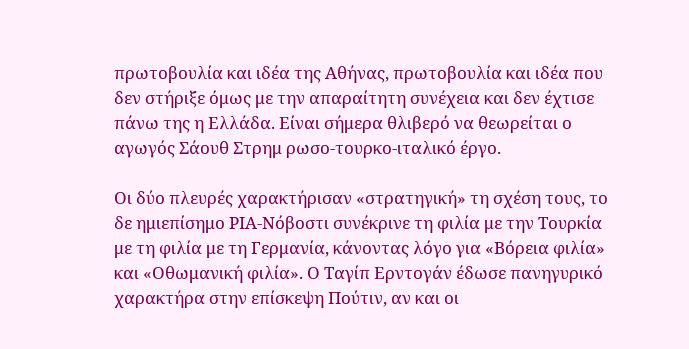πρωτοβουλία και ιδέα της Αθήνας, πρωτοβουλία και ιδέα που δεν στήριξε όμως με την απαραίτητη συνέχεια και δεν έχτισε πάνω της η Ελλάδα. Είναι σήμερα θλιβερό να θεωρείται ο αγωγός Σάουθ Στρημ ρωσο-τουρκο-ιταλικό έργο.

Οι δύο πλευρές χαρακτήρισαν «στρατηγική» τη σχέση τους, το δε ημιεπίσημο ΡΙΑ-Νόβοστι συνέκρινε τη φιλία με την Τουρκία με τη φιλία με τη Γερμανία, κάνοντας λόγο για «Βόρεια φιλία» και «Οθωμανική φιλία». Ο Ταγίπ Ερντογάν έδωσε πανηγυρικό χαρακτήρα στην επίσκεψη Πούτιν, αν και οι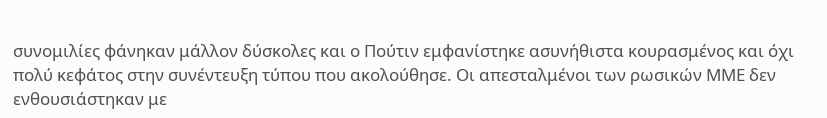συνομιλίες φάνηκαν μάλλον δύσκολες και ο Πούτιν εμφανίστηκε ασυνήθιστα κουρασμένος και όχι πολύ κεφάτος στην συνέντευξη τύπου που ακολούθησε. Οι απεσταλμένοι των ρωσικών ΜΜΕ δεν ενθουσιάστηκαν με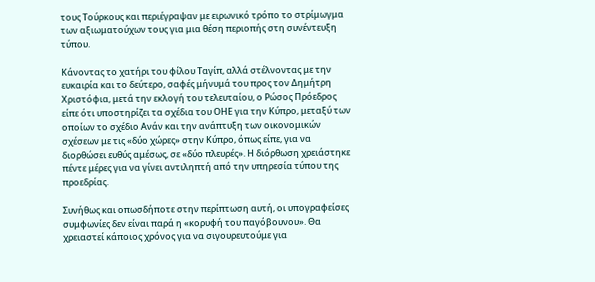τους Τούρκους και περιέγραψαν με ειρωνικό τρόπο το στρίμωγμα των αξιωματούχων τους για μια θέση περιοπής στη συνέντευξη τύπου.

Κάνοντας το χατήρι του φίλου Ταγίπ, αλλά στέλνοντας με την ευκαιρία και το δεύτερο, σαφές μήνυμά του προς τον Δημήτρη Χριστόφια, μετά την εκλογή του τελευταίου, ο Ρώσος Πρόεδρος είπε ότι υποστηρίζει τα σχέδια του ΟΗΕ για την Κύπρο, μεταξύ των οποίων το σχέδιο Ανάν και την ανάπτυξη των οικονομικών σχέσεων με τις «δύο χώρες» στην Κύπρο, όπως είπε, για να διορθώσει ευθύς αμέσως, σε «δύο πλευρές». Η διόρθωση χρειάστηκε πέντε μέρες για να γίνει αντιληπτή από την υπηρεσία τύπου της προεδρίας.

Συνήθως και οπωσδήποτε στην περίπτωση αυτή, οι υπογραφείσες συμφωνίες δεν είναι παρά η «κορυφή του παγόβουνου». Θα χρειαστεί κάποιος χρόνος για να σιγουρευτούμε για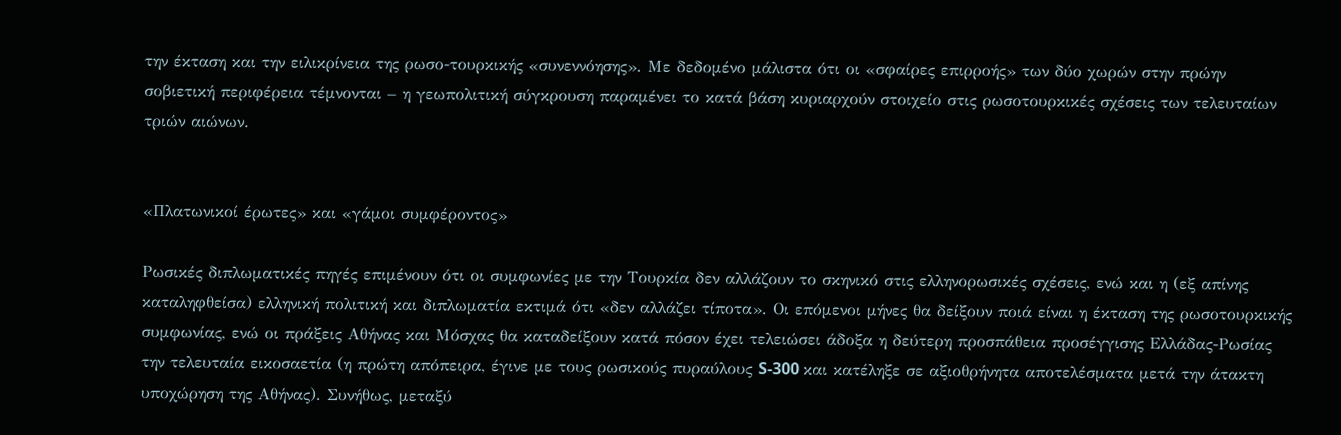την έκταση και την ειλικρίνεια της ρωσο-τουρκικής «συνεννόησης». Με δεδομένο μάλιστα ότι οι «σφαίρες επιρροής» των δύο χωρών στην πρώην σοβιετική περιφέρεια τέμνονται – η γεωπολιτική σύγκρουση παραμένει το κατά βάση κυριαρχούν στοιχείο στις ρωσοτουρκικές σχέσεις των τελευταίων τριών αιώνων.


«Πλατωνικοί έρωτες» και «γάμοι συμφέροντος»

Ρωσικές διπλωματικές πηγές επιμένουν ότι οι συμφωνίες με την Τουρκία δεν αλλάζουν το σκηνικό στις ελληνορωσικές σχέσεις, ενώ και η (εξ απίνης καταληφθείσα) ελληνική πολιτική και διπλωματία εκτιμά ότι «δεν αλλάζει τίποτα». Οι επόμενοι μήνες θα δείξουν ποιά είναι η έκταση της ρωσοτουρκικής συμφωνίας, ενώ οι πράξεις Αθήνας και Μόσχας θα καταδείξουν κατά πόσον έχει τελειώσει άδοξα η δεύτερη προσπάθεια προσέγγισης Ελλάδας-Ρωσίας την τελευταία εικοσαετία (η πρώτη απόπειρα, έγινε με τους ρωσικούς πυραύλους S-300 και κατέληξε σε αξιοθρήνητα αποτελέσματα μετά την άτακτη υποχώρηση της Αθήνας). Συνήθως, μεταξύ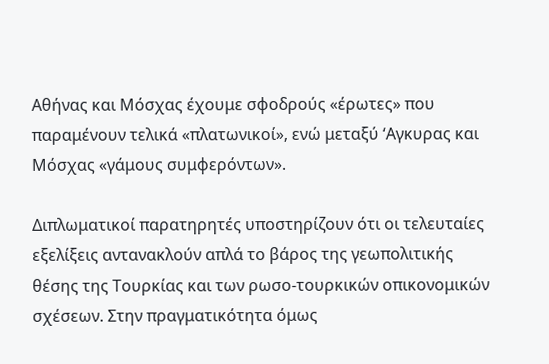Αθήνας και Μόσχας έχουμε σφοδρούς «έρωτες» που παραμένουν τελικά «πλατωνικοί», ενώ μεταξύ ‘Αγκυρας και Μόσχας «γάμους συμφερόντων».

Διπλωματικοί παρατηρητές υποστηρίζουν ότι οι τελευταίες εξελίξεις αντανακλούν απλά το βάρος της γεωπολιτικής θέσης της Τουρκίας και των ρωσο-τουρκικών οπικονομικών σχέσεων. Στην πραγματικότητα όμως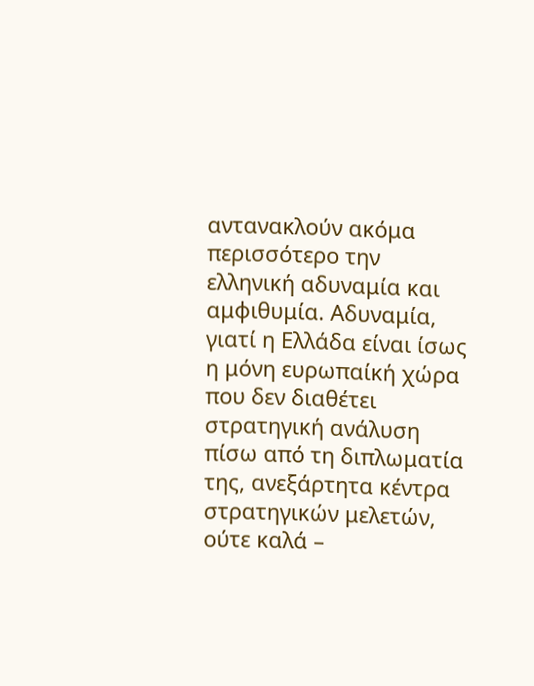αντανακλούν ακόμα περισσότερο την ελληνική αδυναμία και αμφιθυμία. Αδυναμία, γιατί η Ελλάδα είναι ίσως η μόνη ευρωπαίκή χώρα που δεν διαθέτει στρατηγική ανάλυση πίσω από τη διπλωματία της, ανεξάρτητα κέντρα στρατηγικών μελετών, ούτε καλά –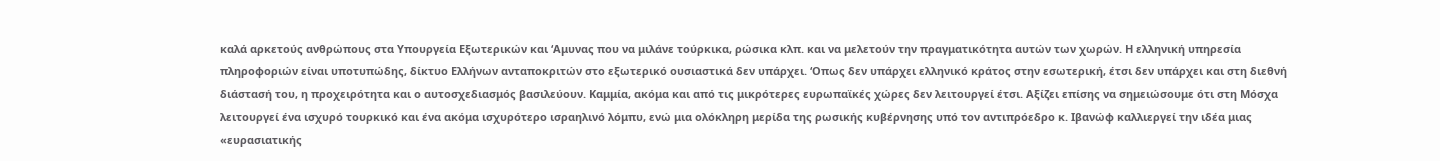καλά αρκετούς ανθρώπους στα Υπουργεία Εξωτερικών και ‘Αμυνας που να μιλάνε τούρκικα, ρώσικα κλπ. και να μελετούν την πραγματικότητα αυτών των χωρών. Η ελληνική υπηρεσία πληροφοριών είναι υποτυπώδης, δίκτυο Ελλήνων ανταποκριτών στο εξωτερικό ουσιαστικά δεν υπάρχει. ‘Οπως δεν υπάρχει ελληνικό κράτος στην εσωτερική, έτσι δεν υπάρχει και στη διεθνή διάστασή του, η προχειρότητα και ο αυτοσχεδιασμός βασιλεύουν. Καμμία, ακόμα και από τις μικρότερες ευρωπαϊκές χώρες δεν λειτουργεί έτσι. Αξίζει επίσης να σημειώσουμε ότι στη Μόσχα λειτουργεί ένα ισχυρό τουρκικό και ένα ακόμα ισχυρότερο ισραηλινό λόμπυ, ενώ μια ολόκληρη μερίδα της ρωσικής κυβέρνησης υπό τον αντιπρόεδρο κ. Ιβανώφ καλλιεργεί την ιδέα μιας «ευρασιατικής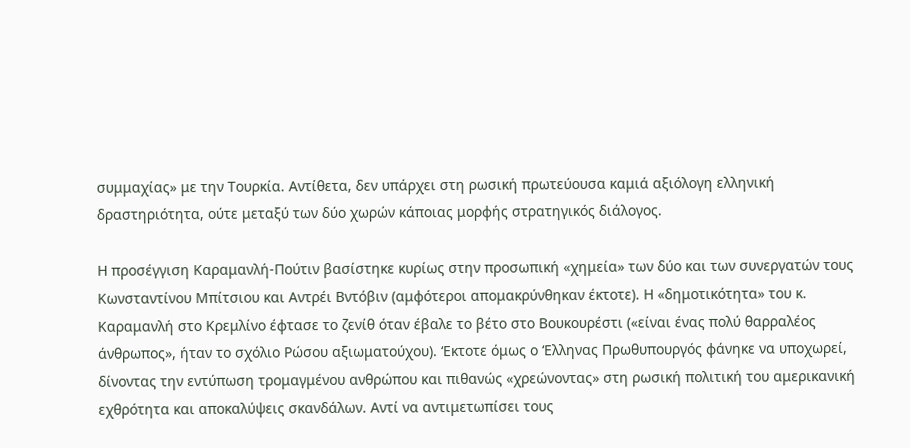συμμαχίας» με την Τουρκία. Αντίθετα, δεν υπάρχει στη ρωσική πρωτεύουσα καμιά αξιόλογη ελληνική δραστηριότητα, ούτε μεταξύ των δύο χωρών κάποιας μορφής στρατηγικός διάλογος.

Η προσέγγιση Καραμανλή-Πούτιν βασίστηκε κυρίως στην προσωπική «χημεία» των δύο και των συνεργατών τους Κωνσταντίνου Μπίτσιου και Αντρέι Βντόβιν (αμφότεροι απομακρύνθηκαν έκτοτε). Η «δημοτικότητα» του κ. Καραμανλή στο Κρεμλίνο έφτασε το ζενίθ όταν έβαλε το βέτο στο Βουκουρέστι («είναι ένας πολύ θαρραλέος άνθρωπος», ήταν το σχόλιο Ρώσου αξιωματούχου). ‘Εκτοτε όμως ο ‘Ελληνας Πρωθυπουργός φάνηκε να υποχωρεί, δίνοντας την εντύπωση τρομαγμένου ανθρώπου και πιθανώς «χρεώνοντας» στη ρωσική πολιτική του αμερικανική εχθρότητα και αποκαλύψεις σκανδάλων. Αντί να αντιμετωπίσει τους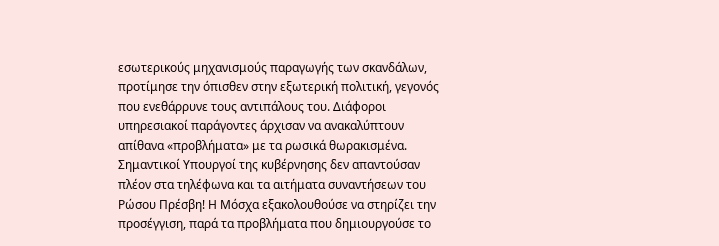εσωτερικούς μηχανισμούς παραγωγής των σκανδάλων, προτίμησε την όπισθεν στην εξωτερική πολιτική, γεγονός που ενεθάρρυνε τους αντιπάλους του. Διάφοροι υπηρεσιακοί παράγοντες άρχισαν να ανακαλύπτουν απίθανα «προβλήματα» με τα ρωσικά θωρακισμένα. Σημαντικοί Υπουργοί της κυβέρνησης δεν απαντούσαν πλέον στα τηλέφωνα και τα αιτήματα συναντήσεων του Ρώσου Πρέσβη! Η Μόσχα εξακολουθούσε να στηρίζει την προσέγγιση, παρά τα προβλήματα που δημιουργούσε το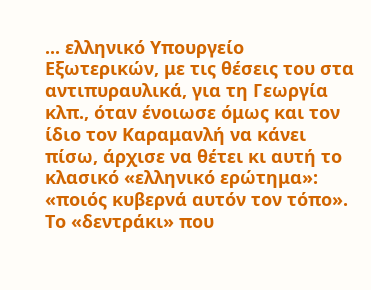... ελληνικό Υπουργείο Εξωτερικών, με τις θέσεις του στα αντιπυραυλικά, για τη Γεωργία κλπ., όταν ένοιωσε όμως και τον ίδιο τον Καραμανλή να κάνει πίσω, άρχισε να θέτει κι αυτή το κλασικό «ελληνικό ερώτημα»: «ποιός κυβερνά αυτόν τον τόπο». Το «δεντράκι» που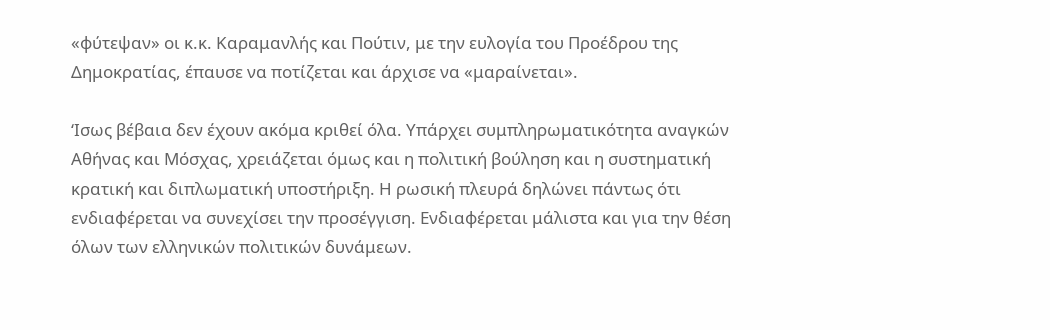«φύτεψαν» οι κ.κ. Καραμανλής και Πούτιν, με την ευλογία του Προέδρου της Δημοκρατίας, έπαυσε να ποτίζεται και άρχισε να «μαραίνεται».

‘Ισως βέβαια δεν έχουν ακόμα κριθεί όλα. Υπάρχει συμπληρωματικότητα αναγκών Αθήνας και Μόσχας, χρειάζεται όμως και η πολιτική βούληση και η συστηματική κρατική και διπλωματική υποστήριξη. Η ρωσική πλευρά δηλώνει πάντως ότι ενδιαφέρεται να συνεχίσει την προσέγγιση. Ενδιαφέρεται μάλιστα και για την θέση όλων των ελληνικών πολιτικών δυνάμεων.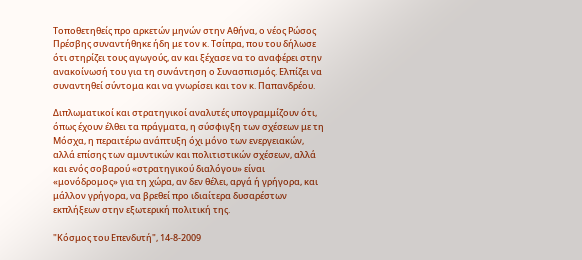Τοποθετηθείς προ αρκετών μηνών στην Αθήνα, ο νέος Ρώσος Πρέσβης συναντήθηκε ήδη με τον κ. Τσίπρα, που του δήλωσε ότι στηρίζει τους αγωγούς, αν και ξέχασε να το αναφέρει στην ανακοίνωσή του για τη συνάντηση ο Συνασπισμός. Ελπίζει να συναντηθεί σύντομα και να γνωρίσει και τον κ. Παπανδρέου.

Διπλωματικοί και στρατηγικοί αναλυτές υπογραμμίζουν ότι, όπως έχουν έλθει τα πράγματα, η σύσφιγξη των σχέσεων με τη Μόσχα, η περαιτέρω ανάπτυξη όχι μόνο των ενεργειακών, αλλά επίσης των αμυντικών και πολιτιστικών σχέσεων, αλλά και ενός σοβαρού «στρατηγικού διαλόγου» είναι «μονόδρομος» για τη χώρα, αν δεν θέλει, αργά ή γρήγορα, και μάλλον γρήγορα, να βρεθεί προ ιδιαίτερα δυσαρέστων εκπλήξεων στην εξωτερική πολιτική της.

"Κόσμος του Επενδυτή", 14-8-2009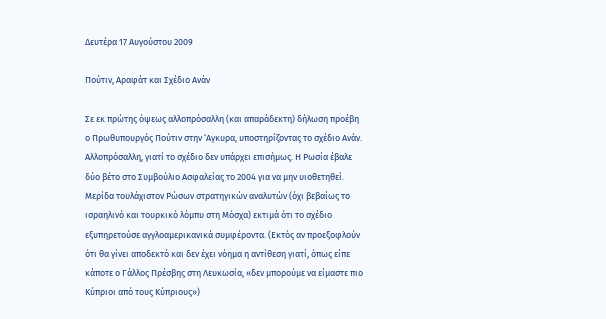Δευτέρα 17 Αυγούστου 2009

Πούτιν, Αραφάτ και Σχέδιο Ανάν

Σε εκ πρώτης όψεως αλλοπρόσαλλη (και απαράδεκτη) δήλωση προέβη ο Πρωθυπουργός Πούτιν στην ‘Αγκυρα, υποστηρίζοντας το σχέδιο Ανάν. Αλλοπρόσαλλη, γιατί το σχέδιο δεν υπάρχει επισήμως. Η Ρωσία έβαλε δύο βέτο στο Συμβούλιο Ασφαλείας το 2004 για να μην υιοθετηθεί. Μερίδα τουλάχιστον Ρώσων στρατηγικών αναλυτών (όχι βεβαίως το ισραηλινό και τουρκικό λόμπυ στη Μόσχα) εκτιμά ότι το σχέδιο εξυπηρετούσε αγγλοαμερικανικά συμφέροντα. (Εκτός αν προεξοφλούν ότι θα γίνει αποδεκτό και δεν έχει νόημα η αντίθεση γιατί, όπως είπε κάποτε ο Γάλλος Πρέσβης στη Λευκωσία, «δεν μπορούμε να είμαστε πιο Κύπριοι από τους Κύπριους»)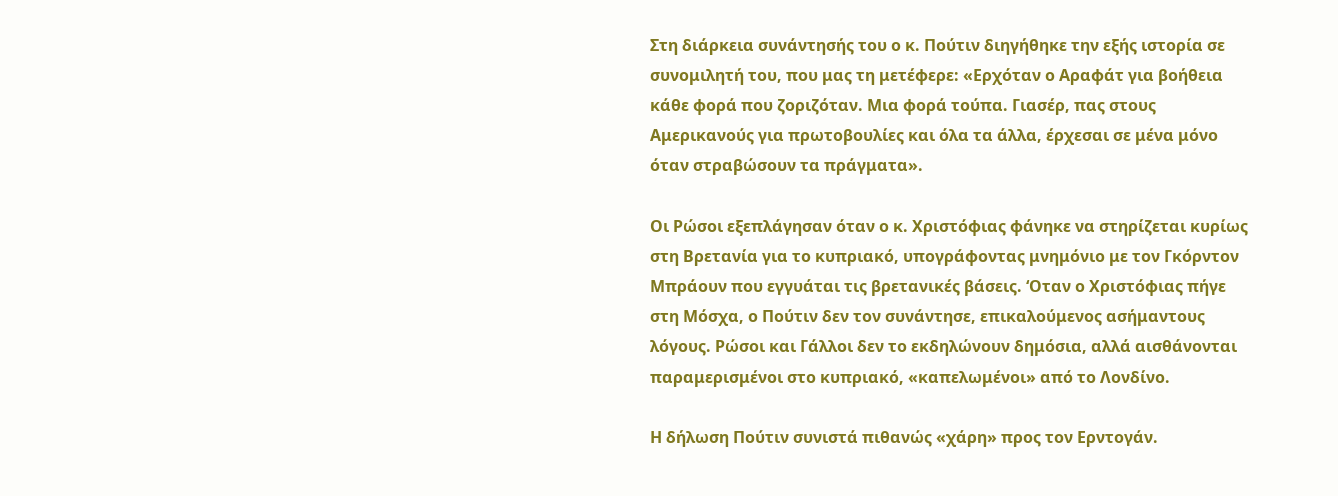Στη διάρκεια συνάντησής του ο κ. Πούτιν διηγήθηκε την εξής ιστορία σε συνομιλητή του, που μας τη μετέφερε: «Ερχόταν ο Αραφάτ για βοήθεια κάθε φορά που ζοριζόταν. Μια φορά τούπα. Γιασέρ, πας στους Αμερικανούς για πρωτοβουλίες και όλα τα άλλα, έρχεσαι σε μένα μόνο όταν στραβώσουν τα πράγματα».

Οι Ρώσοι εξεπλάγησαν όταν ο κ. Χριστόφιας φάνηκε να στηρίζεται κυρίως στη Βρετανία για το κυπριακό, υπογράφοντας μνημόνιο με τον Γκόρντον Μπράουν που εγγυάται τις βρετανικές βάσεις. ‘Οταν ο Χριστόφιας πήγε στη Μόσχα, ο Πούτιν δεν τον συνάντησε, επικαλούμενος ασήμαντους λόγους. Ρώσοι και Γάλλοι δεν το εκδηλώνουν δημόσια, αλλά αισθάνονται παραμερισμένοι στο κυπριακό, «καπελωμένοι» από το Λονδίνο.

Η δήλωση Πούτιν συνιστά πιθανώς «χάρη» προς τον Ερντογάν.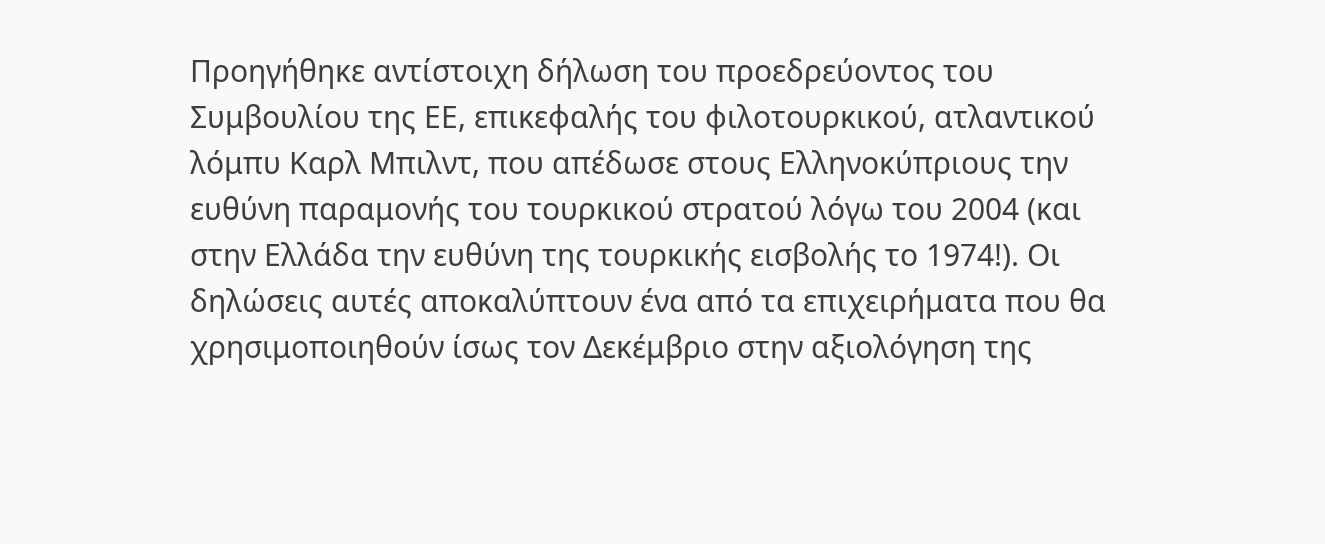Προηγήθηκε αντίστοιχη δήλωση του προεδρεύοντος του Συμβουλίου της ΕΕ, επικεφαλής του φιλοτουρκικού, ατλαντικού λόμπυ Καρλ Μπιλντ, που απέδωσε στους Ελληνοκύπριους την ευθύνη παραμονής του τουρκικού στρατού λόγω του 2004 (και στην Ελλάδα την ευθύνη της τουρκικής εισβολής το 1974!). Οι δηλώσεις αυτές αποκαλύπτουν ένα από τα επιχειρήματα που θα χρησιμοποιηθούν ίσως τον Δεκέμβριο στην αξιολόγηση της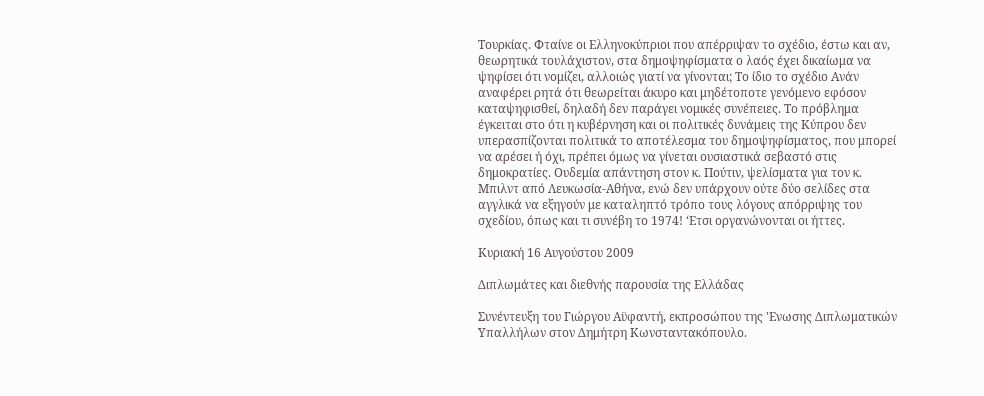Τουρκίας. Φταίνε οι Ελληνοκύπριοι που απέρριψαν το σχέδιο, έστω και αν, θεωρητικά τουλάχιστον, στα δημοψηφίσματα ο λαός έχει δικαίωμα να ψηφίσει ότι νομίζει, αλλοιώς γιατί να γίνονται; Το ίδιο το σχέδιο Ανάν αναφέρει ρητά ότι θεωρείται άκυρο και μηδέτοποτε γενόμενο εφόσον καταψηφισθεί, δηλαδή δεν παράγει νομικές συνέπειες. Το πρόβλημα έγκειται στο ότι η κυβέρνηση και οι πολιτικές δυνάμεις της Κύπρου δεν υπερασπίζονται πολιτικά το αποτέλεσμα του δημοψηφίσματος, που μπορεί να αρέσει ή όχι, πρέπει όμως να γίνεται ουσιαστικά σεβαστό στις δημοκρατίες. Ουδεμία απάντηση στον κ. Πούτιν, ψελίσματα για τον κ. Μπιλντ από Λευκωσία-Αθήνα, ενώ δεν υπάρχουν ούτε δύο σελίδες στα αγγλικά να εξηγούν με καταληπτό τρόπο τους λόγους απόρριψης του σχεδίου, όπως και τι συνέβη το 1974! ‘Ετσι οργανώνονται οι ήττες.

Κυριακή 16 Αυγούστου 2009

Διπλωμάτες και διεθνής παρουσία της Ελλάδας

Συνέντευξη του Γιώργου Αϋφαντή, εκπροσώπου της 'Ενωσης Διπλωματικών Υπαλλήλων στον Δημήτρη Κωνσταντακόπουλο.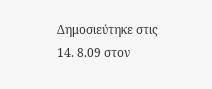Δημοσιεύτηκε στις 14. 8.09 στον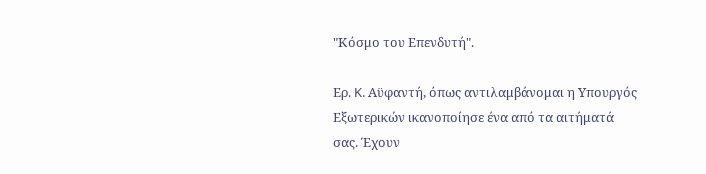"Κόσμο του Επενδυτή".

Ερ. K. Αϋφαντή, όπως αντιλαμβάνομαι η Υπουργός Εξωτερικών ικανοποίησε ένα από τα αιτήματά σας. Έχουν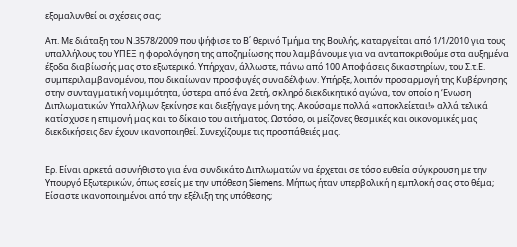εξομαλυνθεί οι σχέσεις σας;

Απ. Με διάταξη του Ν.3578/2009 που ψήφισε το Β΄ θερινό Τμήμα της Βουλής, καταργείται από 1/1/2010 για τους υπαλλήλους του ΥΠΕΞ η φορολόγηση της αποζημίωσης που λαμβάνουμε για να ανταποκριθούμε στα αυξημένα έξοδα διαβίωσής μας στο εξωτερικό. Υπήρχαν, άλλωστε, πάνω από 100 Αποφάσεις δικαστηρίων, του Σ.τ.Ε. συμπεριλαμβανομένου, που δικαίωναν προσφυγές συναδέλφων. Υπήρξε, λοιπόν προσαρμογή της Κυβέρνησης στην συνταγματική νομιμότητα, ύστερα από ένα 2ετή, σκληρό διεκδικητικό αγώνα, τον οποίο η ‘Ενωση Διπλωματικών Υπαλλήλων ξεκίνησε και διεξήγαγε μόνη της. Ακούσαμε πολλά «αποκλείεται!» αλλά τελικά κατίσχυσε η επιμονή μας και το δίκαιο του αιτήματος. Ωστόσο, οι μείζονες θεσμικές και οικονομικές μας διεκδικήσεις δεν έχουν ικανοποιηθεί. Συνεχίζουμε τις προσπάθειές μας.


Ερ. Είναι αρκετά ασυνήθιστο για ένα συνδικάτο Διπλωματών να έρχεται σε τόσο ευθεία σύγκρουση με την Υπουργό Εξωτερικών, όπως εσείς με την υπόθεση Siemens. Μήπως ήταν υπερβολική η εμπλοκή σας στο θέμα; Είσαστε ικανοποιημένοι από την εξέλιξη της υπόθεσης;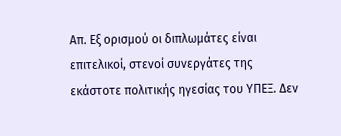Απ. Εξ ορισμού οι διπλωμάτες είναι επιτελικοί, στενοί συνεργάτες της εκάστοτε πολιτικής ηγεσίας του ΥΠΕΞ. Δεν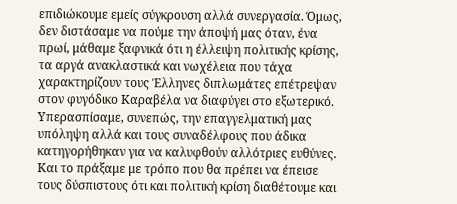επιδιώκουμε εμείς σύγκρουση αλλά συνεργασία. Όμως, δεν διστάσαμε να πούμε την άποψή μας όταν, ένα πρωί, μάθαμε ξαφνικά ότι η έλλειψη πολιτικής κρίσης, τα αργά ανακλαστικά και νωχέλεια που τάχα χαρακτηρίζουν τους Έλληνες διπλωμάτες επέτρεψαν στον φυγόδικο Καραβέλα να διαφύγει στο εξωτερικό. Υπερασπίσαμε, συνεπώς, την επαγγελματική μας υπόληψη αλλά και τους συναδέλφους που άδικα κατηγορήθηκαν για να καλυφθούν αλλότριες ευθύνες. Και το πράξαμε με τρόπο που θα πρέπει να έπεισε τους δύσπιστους ότι και πολιτική κρίση διαθέτουμε και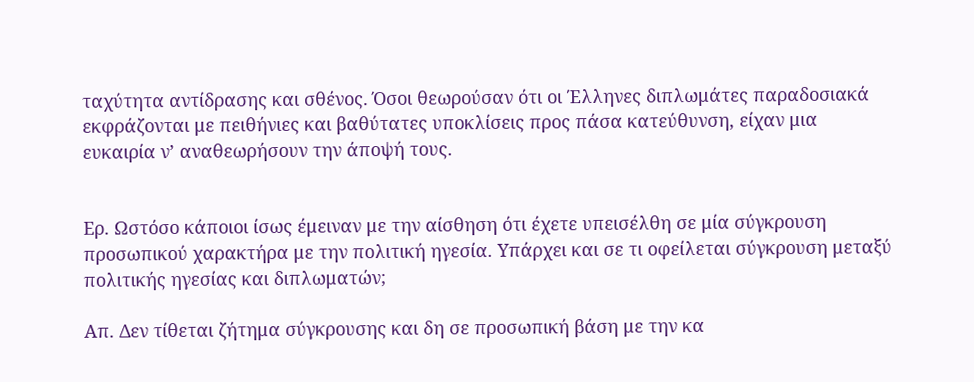ταχύτητα αντίδρασης και σθένος. Όσοι θεωρούσαν ότι οι Έλληνες διπλωμάτες παραδοσιακά εκφράζονται με πειθήνιες και βαθύτατες υποκλίσεις προς πάσα κατεύθυνση, είχαν μια ευκαιρία ν’ αναθεωρήσουν την άποψή τους.


Ερ. Ωστόσο κάποιοι ίσως έμειναν με την αίσθηση ότι έχετε υπεισέλθη σε μία σύγκρουση προσωπικού χαρακτήρα με την πολιτική ηγεσία. Υπάρχει και σε τι οφείλεται σύγκρουση μεταξύ πολιτικής ηγεσίας και διπλωματών;

Απ. Δεν τίθεται ζήτημα σύγκρουσης και δη σε προσωπική βάση με την κα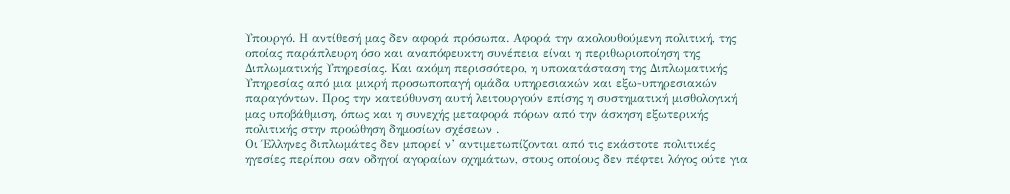Υπουργό. Η αντίθεσή μας δεν αφορά πρόσωπα. Αφορά την ακολουθούμενη πολιτική, της οποίας παράπλευρη όσο και αναπόφευκτη συνέπεια είναι η περιθωριοποίηση της Διπλωματικής Υπηρεσίας. Και ακόμη περισσότερο, η υποκατάσταση της Διπλωματικής Υπηρεσίας από μια μικρή προσωποπαγή ομάδα υπηρεσιακών και εξω-υπηρεσιακών παραγόντων. Προς την κατεύθυνση αυτή λειτουργούν επίσης η συστηματική μισθολογική μας υποβάθμιση, όπως και η συνεχής μεταφορά πόρων από την άσκηση εξωτερικής πολιτικής στην προώθηση δημοσίων σχέσεων .
Οι Έλληνες διπλωμάτες δεν μπορεί ν’ αντιμετωπίζονται από τις εκάστοτε πολιτικές ηγεσίες περίπου σαν οδηγοί αγοραίων οχημάτων, στους οποίους δεν πέφτει λόγος ούτε για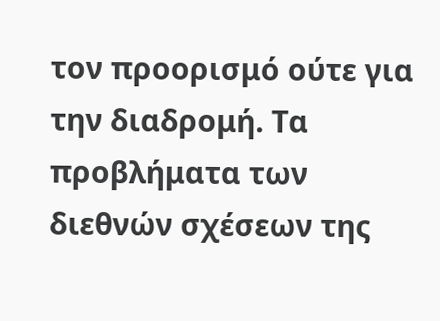τον προορισμό ούτε για την διαδρομή. Τα προβλήματα των διεθνών σχέσεων της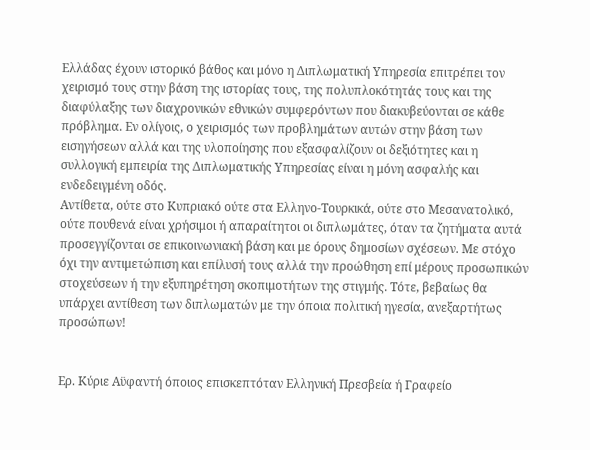Ελλάδας έχουν ιστορικό βάθος και μόνο η Διπλωματική Υπηρεσία επιτρέπει τον χειρισμό τους στην βάση της ιστορίας τους, της πολυπλοκότητάς τους και της διαφύλαξης των διαχρονικών εθνικών συμφερόντων που διακυβεύονται σε κάθε πρόβλημα. Εν ολίγοις, ο χειρισμός των προβλημάτων αυτών στην βάση των εισηγήσεων αλλά και της υλοποίησης που εξασφαλίζουν οι δεξιότητες και η συλλογική εμπειρία της Διπλωματικής Υπηρεσίας είναι η μόνη ασφαλής και ενδεδειγμένη οδός.
Αντίθετα, ούτε στο Κυπριακό ούτε στα Ελληνο-Τουρκικά, ούτε στο Μεσανατολικό, ούτε πουθενά είναι χρήσιμοι ή απαραίτητοι οι διπλωμάτες, όταν τα ζητήματα αυτά προσεγγίζονται σε επικοινωνιακή βάση και με όρους δημοσίων σχέσεων. Με στόχο όχι την αντιμετώπιση και επίλυσή τους αλλά την προώθηση επί μέρους προσωπικών στοχεύσεων ή την εξυπηρέτηση σκοπιμοτήτων της στιγμής. Τότε, βεβαίως θα υπάρχει αντίθεση των διπλωματών με την όποια πολιτική ηγεσία, ανεξαρτήτως προσώπων!


Ερ. Κύριε Αϋφαντή όποιος επισκεπτόταν Ελληνική Πρεσβεία ή Γραφείο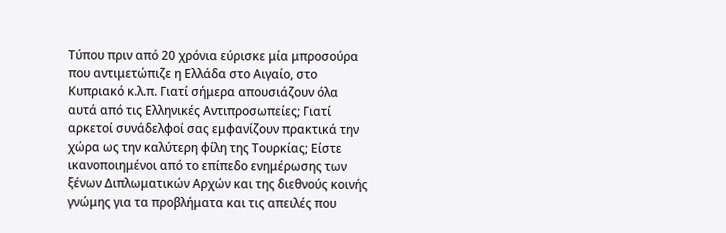Τύπου πριν από 20 χρόνια εύρισκε μία μπροσούρα που αντιμετώπιζε η Ελλάδα στο Αιγαίο, στο Κυπριακό κ.λ.π. Γιατί σήμερα απουσιάζουν όλα αυτά από τις Ελληνικές Αντιπροσωπείες; Γιατί αρκετοί συνάδελφοί σας εμφανίζουν πρακτικά την χώρα ως την καλύτερη φίλη της Τουρκίας; Είστε ικανοποιημένοι από το επίπεδο ενημέρωσης των ξένων Διπλωματικών Αρχών και της διεθνούς κοινής γνώμης για τα προβλήματα και τις απειλές που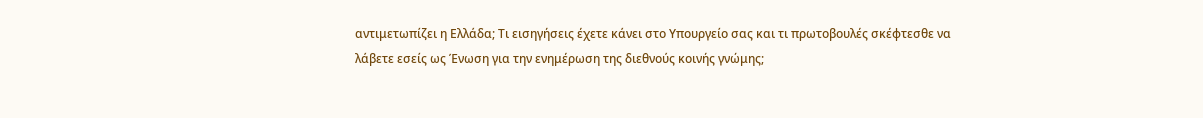αντιμετωπίζει η Ελλάδα; Τι εισηγήσεις έχετε κάνει στο Υπουργείο σας και τι πρωτοβουλές σκέφτεσθε να λάβετε εσείς ως Ένωση για την ενημέρωση της διεθνούς κοινής γνώμης;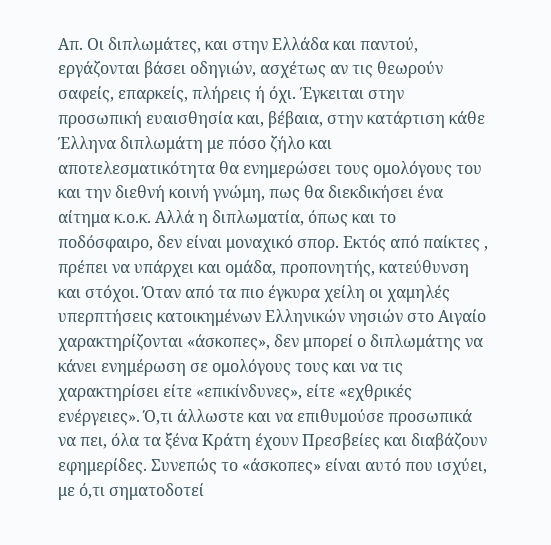Απ. Οι διπλωμάτες, και στην Ελλάδα και παντού, εργάζονται βάσει οδηγιών, ασχέτως αν τις θεωρούν σαφείς, επαρκείς, πλήρεις ή όχι. Έγκειται στην προσωπική ευαισθησία και, βέβαια, στην κατάρτιση κάθε Έλληνα διπλωμάτη με πόσο ζήλο και αποτελεσματικότητα θα ενημερώσει τους ομολόγους του και την διεθνή κοινή γνώμη, πως θα διεκδικήσει ένα αίτημα κ.ο.κ. Αλλά η διπλωματία, όπως και το ποδόσφαιρο, δεν είναι μοναχικό σπορ. Εκτός από παίκτες , πρέπει να υπάρχει και ομάδα, προπονητής, κατεύθυνση και στόχοι. Όταν από τα πιο έγκυρα χείλη οι χαμηλές υπερπτήσεις κατοικημένων Ελληνικών νησιών στο Αιγαίο χαρακτηρίζονται «άσκοπες», δεν μπορεί ο διπλωμάτης να κάνει ενημέρωση σε ομολόγους τους και να τις χαρακτηρίσει είτε «επικίνδυνες», είτε «εχθρικές ενέργειες». Ό,τι άλλωστε και να επιθυμούσε προσωπικά να πει, όλα τα ξένα Κράτη έχουν Πρεσβείες και διαβάζουν εφημερίδες. Συνεπώς το «άσκοπες» είναι αυτό που ισχύει, με ό,τι σηματοδοτεί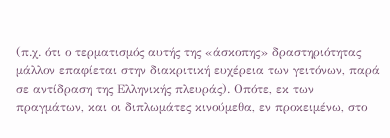(π.χ. ότι ο τερματισμός αυτής της «άσκοπης» δραστηριότητας μάλλον επαφίεται στην διακριτική ευχέρεια των γειτόνων, παρά σε αντίδραση της Ελληνικής πλευράς). Οπότε, εκ των πραγμάτων, και οι διπλωμάτες κινούμεθα, εν προκειμένω, στο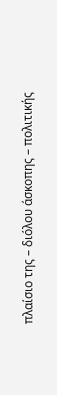πλαίσιο της – διόλου άσκοπης – πολιτικής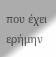που έχει ερήμην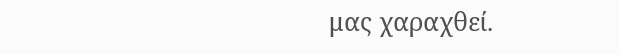μας χαραχθεί.